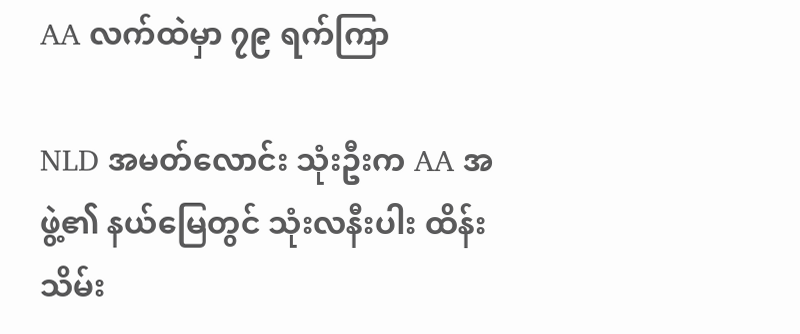AA လက်ထဲမှာ ၇၉ ရက်ကြာ

NLD အမတ်လောင်း သုံးဦးက AA အဖွဲ့၏ နယ်မြေတွင် သုံးလနီးပါး ထိန်းသိမ်း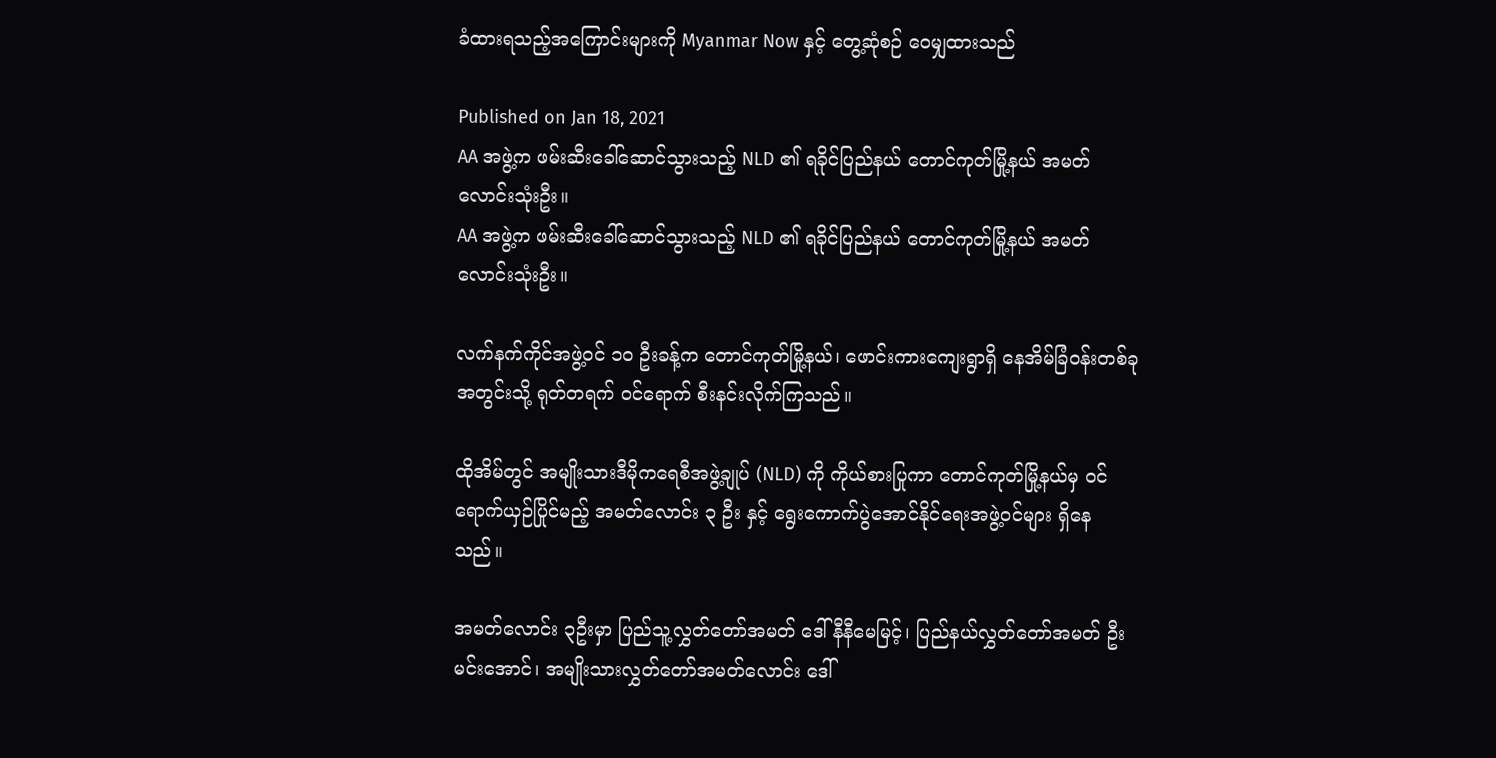ခံထားရသည့်အကြောင်းများကို Myanmar Now နှင့် တွေ့ဆုံစဉ် ဝေမျှထားသည်

Published on Jan 18, 2021
AA အဖွဲ့က ဖမ်းဆီးခေါ်ဆောင်သွားသည့် NLD ၏ ရခိုင်ပြည်နယ် တောင်ကုတ်မြို့နယ် အမတ်လောင်းသုံးဦး။
AA အဖွဲ့က ဖမ်းဆီးခေါ်ဆောင်သွားသည့် NLD ၏ ရခိုင်ပြည်နယ် တောင်ကုတ်မြို့နယ် အမတ်လောင်းသုံးဦး။

လက်နက်ကိုင်အဖွဲ့ဝင် ၁၀ ဦးခန့်က တောင်ကုတ်မြို့နယ်၊ ဖောင်းကားကျေးရွာရှိ နေအိမ်ခြံဝန်းတစ်ခုအတွင်းသို့ ရုတ်တရက် ဝင်ရောက် စီးနင်းလိုက်ကြသည်။

ထိုအိမ်တွင် အမျိုးသားဒီမိုကရေစီအဖွဲ့ချုပ် (NLD) ကို ကိုယ်စားပြုကာ တောင်ကုတ်မြို့နယ်မှ ဝင်ရောက်ယှဉ်ပြိုင်မည့် အမတ်လောင်း ၃ ဦး နှင့် ရွေးကောက်ပွဲအောင်နိုင်ရေးအဖွဲ့ဝင်များ ရှိနေသည်။

အမတ်လောင်း ၃ဦးမှာ ပြည်သူ့လွှတ်တော်အမတ် ဒေါ်နီနီမေမြင့်၊ ပြည်နယ်လွှတ်တော်အမတ် ဦးမင်းအောင်၊ အမျိုးသားလွှတ်တော်အမတ်လောင်း ဒေါ်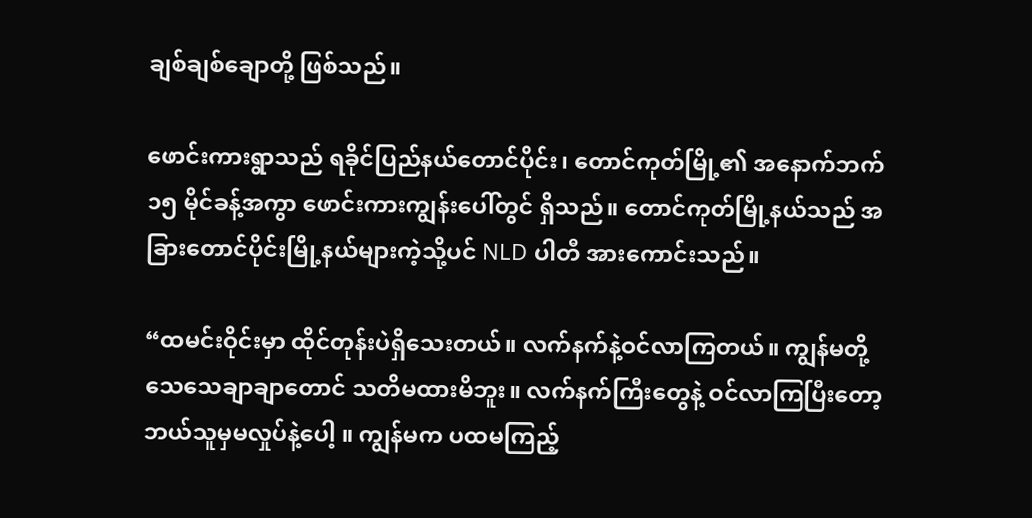ချစ်ချစ်ချောတို့ ဖြစ်သည်။

ဖောင်းကားရွာသည် ရခိုင်ပြည်နယ်တောင်ပိုင်း၊ တောင်ကုတ်မြို့၏ အနောက်ဘက် ၁၅ မိုင်ခန့်အကွာ ဖောင်းကားကျွန်းပေါ်တွင် ရှိသည်။ တောင်ကုတ်မြို့နယ်သည် အခြားတောင်ပိုင်းမြို့နယ်များကဲ့သို့ပင် NLD ပါတီ အားကောင်းသည်။

“ထမင်းဝိုင်းမှာ ထိုင်တုန်းပဲရှိသေးတယ်။ လက်နက်နဲ့ဝင်လာကြတယ်။ ကျွန်မတို့ သေသေချာချာတောင် သတိမထားမိဘူး။ လက်နက်ကြီးတွေနဲ့ ဝင်လာကြပြီးတော့ ဘယ်သူမှမလှုပ်နဲ့ပေါ့ ။ ကျွန်မက ပထမကြည့်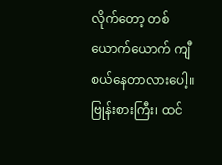လိုက်တော့ တစ်ယောက်ယောက် ကျီစယ်နေတာလားပေါ့။ ဗြုန်းစားကြီး၊ ထင်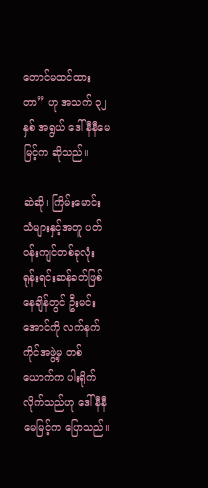တောင်မထင်ထားတာ” ဟု အသက် ၃၂ နှစ် အရွယ် ဒေါ်နီနီမေမြင့်က ဆိုသည်။

ဆဲဆို၊ ကြိမ်းမောင်းသံများနှင့်အတူ ပတ်ဝန်းကျင်တစ်ခုလုံး ရုန်းရင်းဆန်ခတ်ဖြစ်နေချိန်တွင် ဦးမင်းအောင်ကို လက်နက်ကိုင်အဖွဲ့မှ တစ်ယောက်က ပါးရိုက်လိုက်သည်ဟု ဒေါ်နီနီမေမြင့်က ပြောသည်။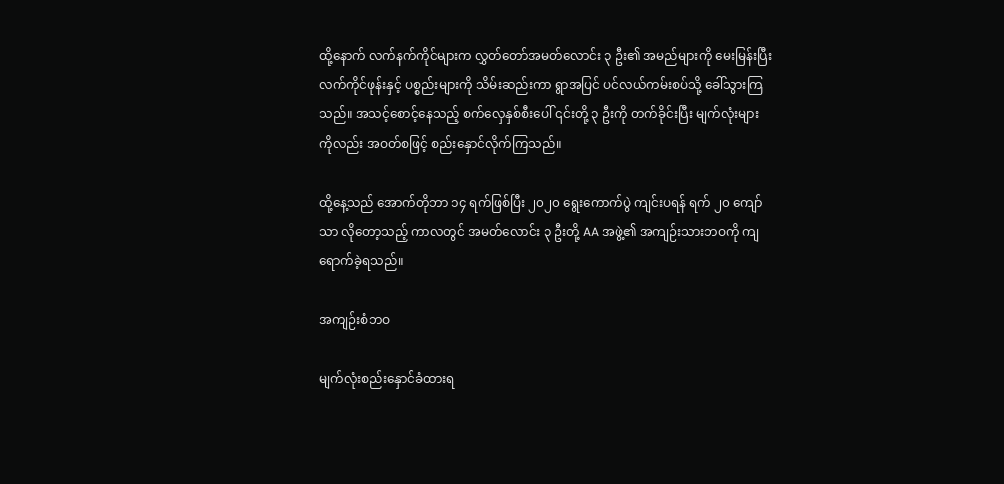ထို့နောက် လက်နက်ကိုင်များက လွှတ်တော်အမတ်လောင်း ၃ ဦး၏ အမည်များကို မေးမြန်းပြီး လက်ကိုင်ဖုန်းနှင့် ပစ္စည်းများကို သိမ်းဆည်းကာ ရွာအပြင် ပင်လယ်ကမ်းစပ်သို့ ခေါ်သွားကြသည်။ အသင့်စောင့်နေသည့် စက်လှေနှစ်စီးပေါ် ၎င်းတို့ ၃ ဦးကို တက်ခိုင်းပြီး မျက်လုံးများကိုလည်း အဝတ်စဖြင့် စည်းနှောင်လိုက်ကြသည်။

ထို့နေ့သည် အောက်တိုဘာ ၁၄ ရက်ဖြစ်ပြီး ၂၀၂၀ ရွေးကောက်ပွဲ ကျင်းပရန် ရက် ၂၀ ကျော်သာ လိုတော့သည့် ကာလတွင် အမတ်လောင်း ၃ ဦးတို့ AA အဖွဲ့၏ အကျဉ်းသားဘဝကို ကျရောက်ခဲ့ရသည်။

အကျဉ်းစံဘဝ

မျက်လုံးစည်းနှောင်ခံထားရ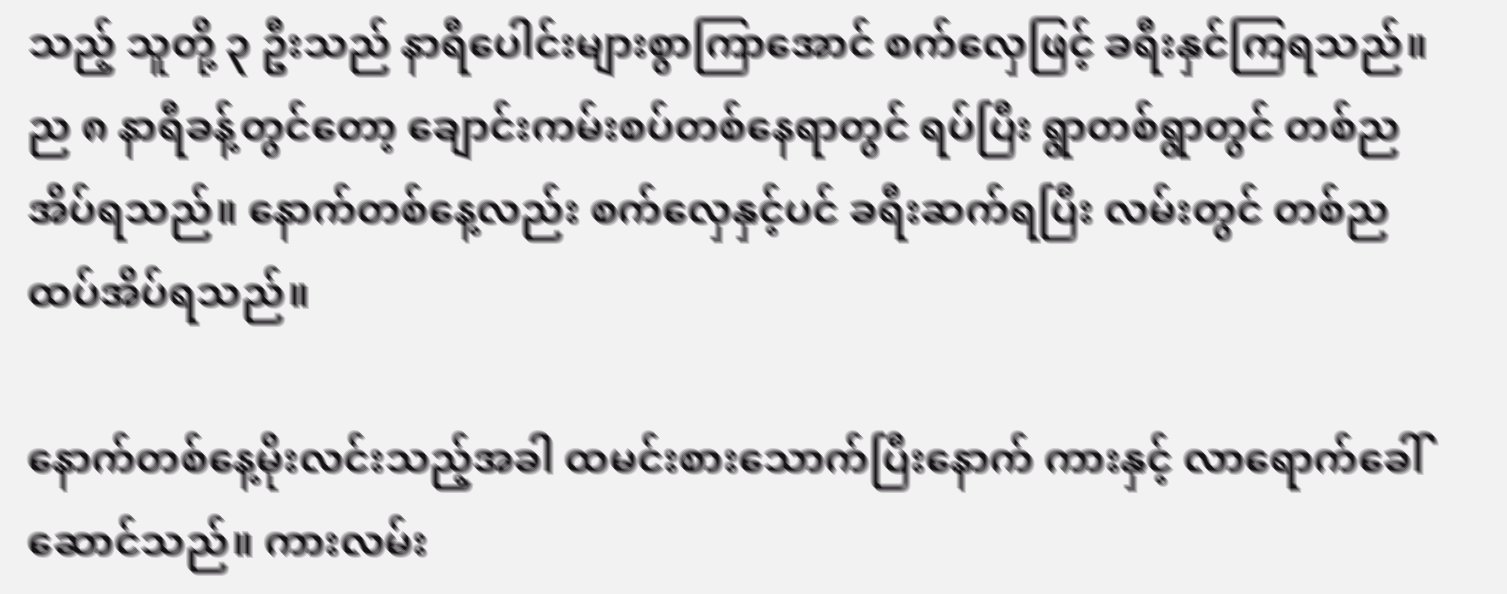သည့် သူတို့ ၃ ဦးသည် နာရီပေါင်းများစွာကြာအောင် စက်လှေဖြင့် ခရီးနှင်ကြရသည်။ ည ၈ နာရီခန့်တွင်တော့ ချောင်းကမ်းစပ်တစ်နေရာတွင် ရပ်ပြီး ရွာတစ်ရွာတွင် တစ်ည အိပ်ရသည်။ နောက်တစ်နေ့လည်း စက်လှေနှင့်ပင် ခရီးဆက်ရပြီး လမ်းတွင် တစ်ည ထပ်အိပ်ရသည်။

နောက်တစ်နေ့မိုးလင်းသည့်အခါ ထမင်းစားသောက်ပြီးနောက် ကားနှင့် လာရောက်ခေါ်ဆောင်သည်။ ကားလမ်း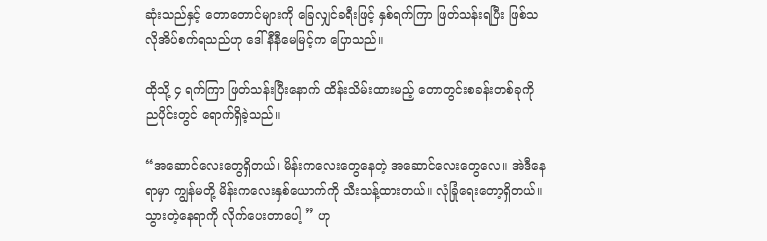ဆုံးသည်နှင့် တောတောင်များကို ခြေလျှင်ခရီးဖြင့် နှစ်ရက်ကြာ ဖြတ်သန်းရပြီး ဖြစ်သလိုအိပ်စက်ရသည်ဟု ဒေါ်နီနီမေမြင့်က ပြောသည်။

ထိုသို့ ၄ ရက်ကြာ ဖြတ်သန်းပြီးနောက် ထိန်းသိမ်းထားမည့် တောတွင်းစခန်းတစ်ခုကို ညပိုင်းတွင် ရောက်ရှိခဲ့သည်။

“အဆောင်လေးတွေရှိတယ်၊ မိန်းကလေးတွေနေတဲ့ အဆောင်လေးတွေလေ။ အဲဒီနေရာမှာ ကျွန်မတို့ မိန်းကလေးနှစ်ယောက်ကို သီးသန့်ထားတယ်။ လုံခြုံရေးတော့ရှိတယ်။ သွားတဲ့နေရာကို လိုက်ပေးတာပေါ့ ” ဟု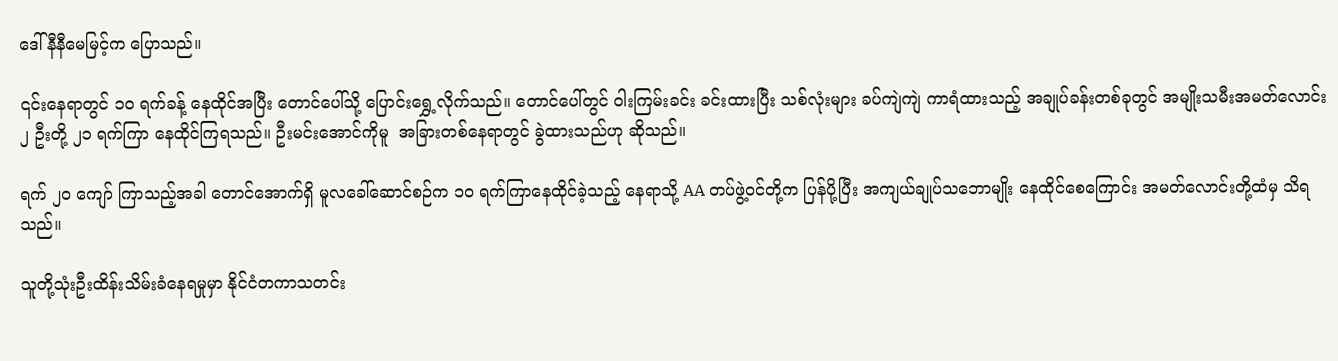ဒေါ်နီနီမေမြင့်က ပြောသည်။

၎င်းနေရာတွင် ၁၀ ရက်ခန့် နေထိုင်အပြီး တောင်ပေါ်သို့ ပြောင်းရွှေ့လိုက်သည်။ တောင်ပေါ်တွင် ဝါးကြမ်းခင်း ခင်းထားပြီး သစ်လုံးများ ခပ်ကျဲကျဲ ကာရံထားသည့် အချုပ်ခန်းတစ်ခုတွင် အမျိုးသမီးအမတ်လောင်း ၂ ဦးတို့ ၂၁ ရက်ကြာ နေထိုင်ကြရသည်။ ဦးမင်းအောင်ကိုမူ  အခြားတစ်နေရာတွင် ခွဲထားသည်ဟု ဆိုသည်။

ရက် ၂၀ ကျော် ကြာသည့်အခါ တောင်အောက်ရှိ မူလခေါ်ဆောင်စဉ်က ၁၀ ရက်ကြာနေထိုင်ခဲ့သည့် နေရာသို့ AA တပ်ဖွဲ့၀င်တို့က ပြန်ပို့ပြီး အကျယ်ချုပ်သဘောမျိုး နေထိုင်စေကြောင်း အမတ်လောင်းတို့ထံမှ သိရသည်။

သူတို့သုံးဦးထိန်းသိမ်းခံနေရမှုမှာ နိုင်ငံတကာသတင်း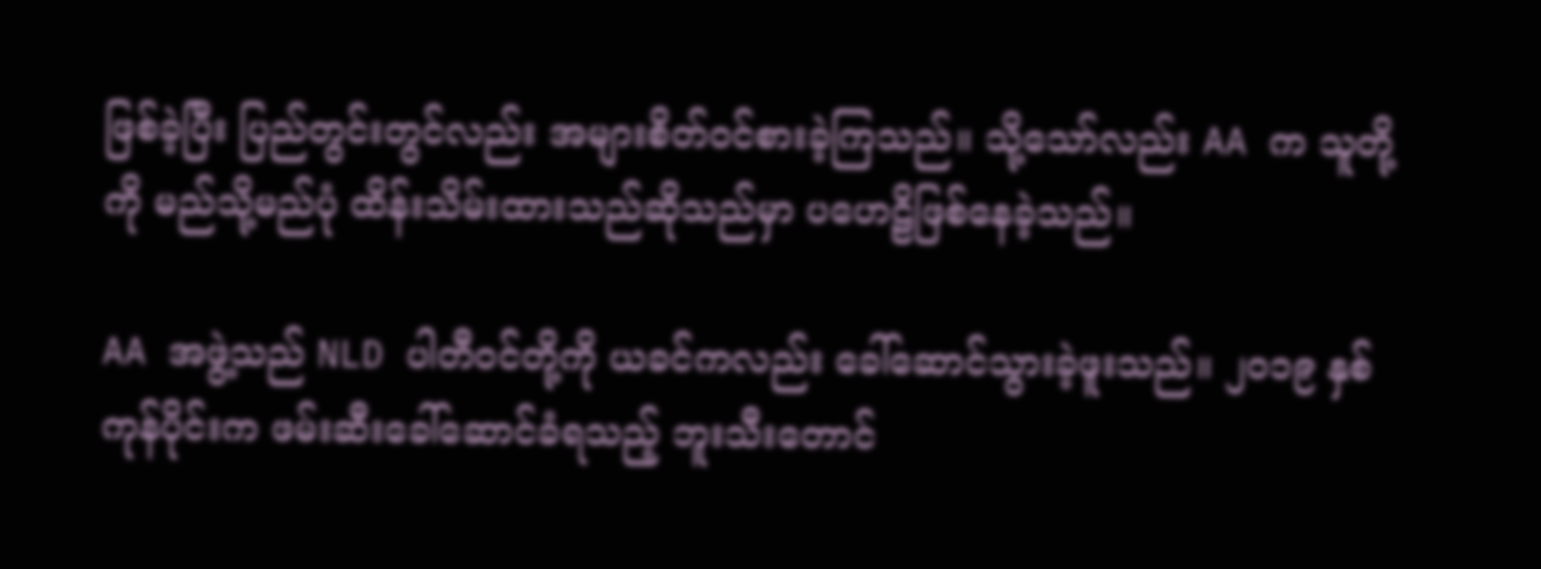ဖြစ်ခဲ့ပြီး ပြည်တွင်းတွင်လည်း အများစိတ်၀င်စားခဲ့ကြသည်။ သို့သော်လည်း AA က သူတို့ကို မည်သို့မည်ပုံ ထိန်းသိမ်းထားသည်ဆိုသည်မှာ ပဟေဠိဖြစ်နေခဲ့သည်။

AA အဖွဲ့သည် NLD ပါတီ၀င်တို့ကို ယခင်ကလည်း ခေါ်ဆောင်သွားခဲ့ဖူးသည်။ ၂၀၁၉ နှစ်ကုန်ပိုင်းက ဖမ်းဆီးခေါ်ဆောင်ခံရသည့် ဘူးသီးတောင်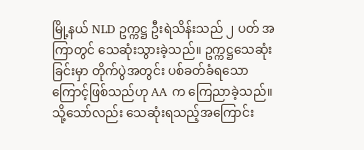မြို့နယ် NLD ဥက္ကဋ္ဌ ဦးရဲသိန်းသည် ၂ ပတ် အကြာတွင် သေဆုံးသွားခဲ့သည်။ ဥက္ကဋ္ဌသေဆုံးခြင်းမှာ တိုက်ပွဲအတွင်း ပစ်ခတ်ခံရသောကြောင့်ဖြစ်သည်ဟု AA က ကြေညာခဲ့သည်။ သို့သော်လည်း သေဆုံးရသည့်အကြောင်း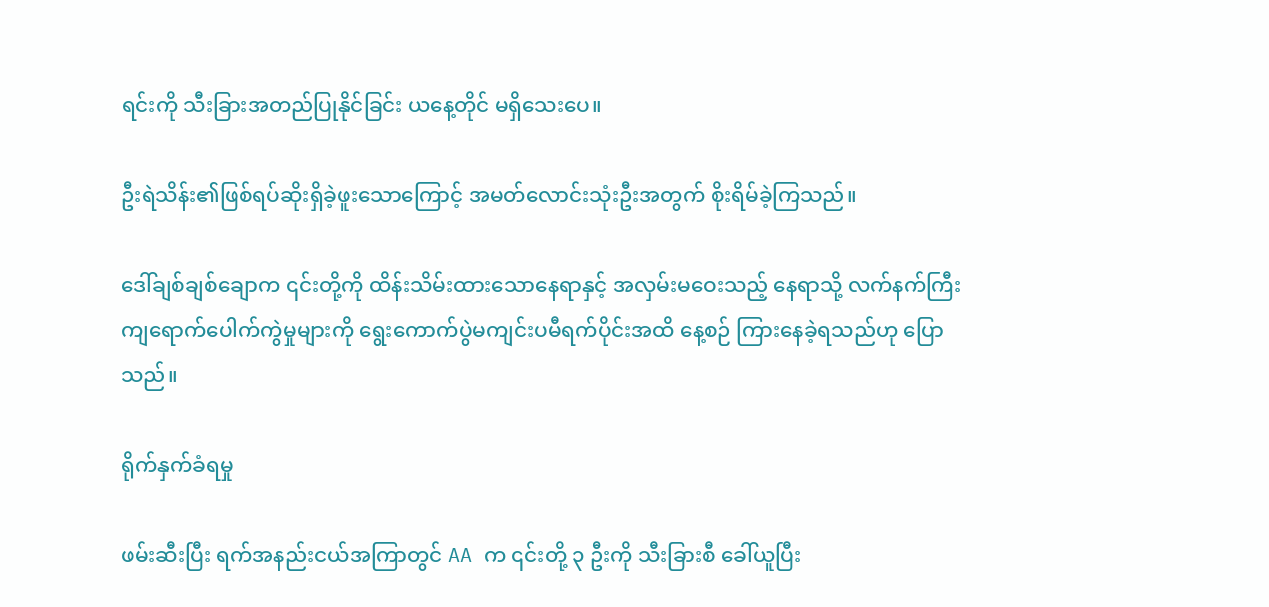ရင်းကို သီးခြားအတည်ပြုနိုင်ခြင်း ယနေ့တိုင် မရှိသေးပေ။

ဦးရဲသိန်း၏ဖြစ်ရပ်ဆိုးရှိခဲ့ဖူးသောကြောင့် အမတ်လောင်းသုံးဦးအတွက် စိုးရိမ်ခဲ့ကြသည်။

ဒေါ်ချစ်ချစ်ချောက ၎င်းတို့ကို ထိန်းသိမ်းထားသောနေရာနှင့် အလှမ်းမဝေးသည့် နေရာသို့ လက်နက်ကြီး ကျရောက်ပေါက်ကွဲမှုများကို ရွေးကောက်ပွဲမကျင်းပမီရက်ပိုင်းအထိ နေ့စဉ် ကြားနေခဲ့ရသည်ဟု ပြောသည်။

ရိုက်နှက်ခံရမှု

ဖမ်းဆီးပြီး ရက်အနည်းငယ်အကြာတွင် AA က ၎င်းတို့ ၃ ဦးကို သီးခြားစီ ခေါ်ယူပြီး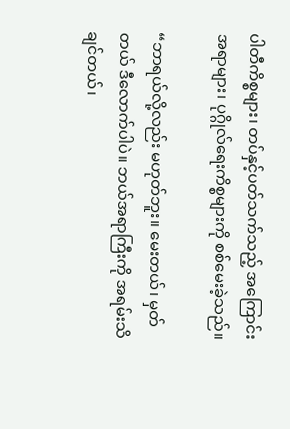ပါတီကိစ္စများ၊ တပ်နှင့်ပတ်သက်သည့် အကြောင်းအရာများ၊ ပုဂ္ဂိုလ်ရေးကိစ္စများကို စစ်မေးခဲ့သည်။

“ဘာရယ်လို့လည်း မဟုတ်ဘူး။ မေးတယ်၊ မှတ်တယ် ဒီလောက်ပါပဲ။ ဘယ်အရာကြီးကို အရမ်းသိချင်တယ်၊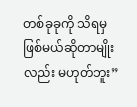တစ်ခုခုကို သိရမှဖြစ်မယ်ဆိုတာမျိုးလည်း မဟုတ်ဘူး”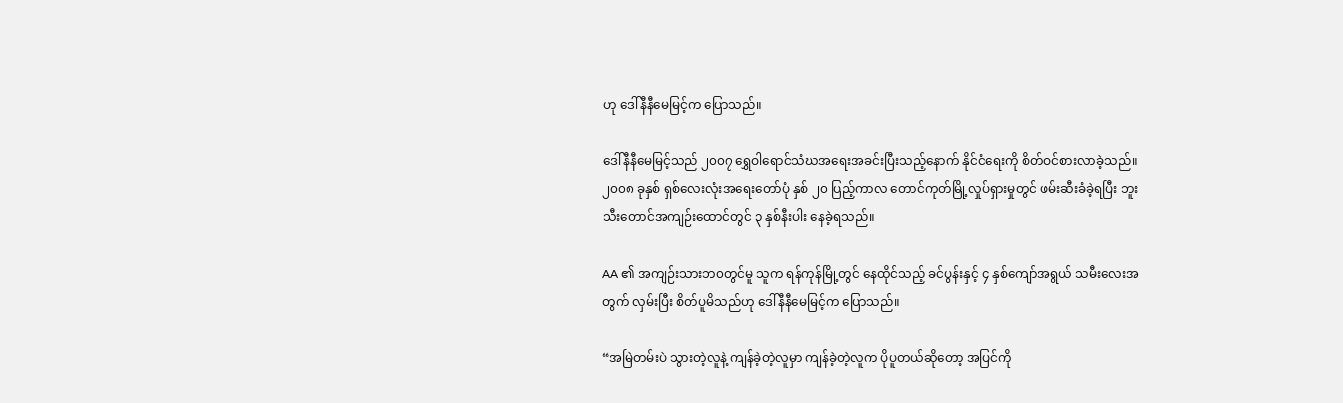ဟု ဒေါ်နီနီမေမြင့်က ပြောသည်။

ဒေါ်နီနီမေမြင့်သည် ၂၀၀၇ ရွှေဝါရောင်သံဃအရေးအခင်းပြီးသည့်နောက် နိုင်ငံရေးကို စိတ်ဝင်စားလာခဲ့သည်။ ၂၀၀၈ ခုနှစ် ရှစ်လေးလုံးအရေးတော်ပုံ နှစ် ၂၀ ပြည့်ကာလ တောင်ကုတ်မြို့လှုပ်ရှားမှုတွင် ဖမ်းဆီးခံခဲ့ရပြီး ဘူးသီးတောင်အကျဉ်းထောင်တွင် ၃ နှစ်နီးပါး နေခဲ့ရသည်။

AA ၏ အကျဉ်းသားဘ၀တွင်မူ သူက ရန်ကုန်မြို့တွင် နေထိုင်သည့် ခင်ပွန်းနှင့် ၄ နှစ်ကျော်အရွယ် သမီးလေးအတွက် လှမ်းပြီး စိတ်ပူမိသည်ဟု ဒေါ်နီနီမေမြင့်က ပြောသည်။

“အမြဲတမ်းပဲ သွားတဲ့လူနဲ့ ကျန်ခဲ့တဲ့လူမှာ ကျန်ခဲ့တဲ့လူက ပိုပူတယ်ဆိုတော့ အပြင်ကို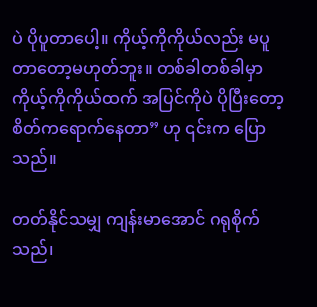ပဲ ပိုပူတာပေါ့။ ကိုယ့်ကိုကိုယ်လည်း မပူတာတော့မဟုတ်ဘူး။ တစ်ခါတစ်ခါမှာ ကိုယ့်ကိုကိုယ်ထက် အပြင်ကိုပဲ ပိုပြီးတော့ စိတ်ကရောက်နေတာ” ဟု ၎င်းက ပြောသည်။

တတ်နိုင်သမျှ ကျန်းမာအောင် ဂရုစိုက်သည်၊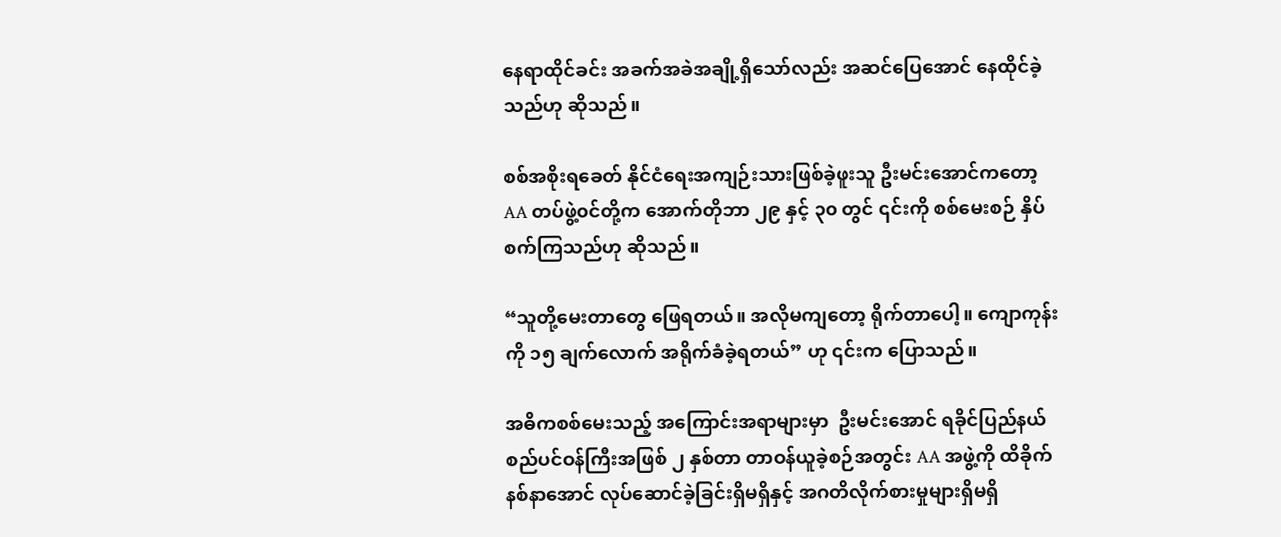နေရာထိုင်ခင်း အခက်အခဲအချို့ရှိသော်လည်း အဆင်ပြေအောင် နေထိုင်ခဲ့သည်ဟု ဆိုသည်။

စစ်အစိုးရခေတ် နိုင်ငံရေးအကျဉ်းသားဖြစ်ခဲ့ဖူးသူ ဦးမင်းအောင်ကတော့ AA တပ်ဖွဲ့၀င်တို့က အောက်တိုဘာ ၂၉ နှင့် ၃၀ တွင် ၎င်းကို စစ်မေးစဉ် နှိပ်စက်ကြသည်ဟု ဆိုသည်။

“သူတို့မေးတာတွေ ဖြေရတယ်။ အလိုမကျတော့ ရိုက်တာပေါ့။ ကျောကုန်းကို ၁၅ ချက်လောက် အရိုက်ခံခဲ့ရတယ်” ဟု ၎င်းက ပြောသည်။

အဓိကစစ်မေးသည့် အကြောင်းအရာများမှာ  ဦးမင်းအောင် ရခိုင်ပြည်နယ်စည်ပင်ဝန်ကြီးအဖြစ် ၂ နှစ်တာ တာဝန်ယူခဲ့စဉ်အတွင်း AA အဖွဲ့ကို ထိခိုက်နစ်နာအောင် လုပ်ဆောင်ခဲ့ခြင်းရှိမရှိနှင့် အဂတိလိုက်စားမှုများရှိမရှိ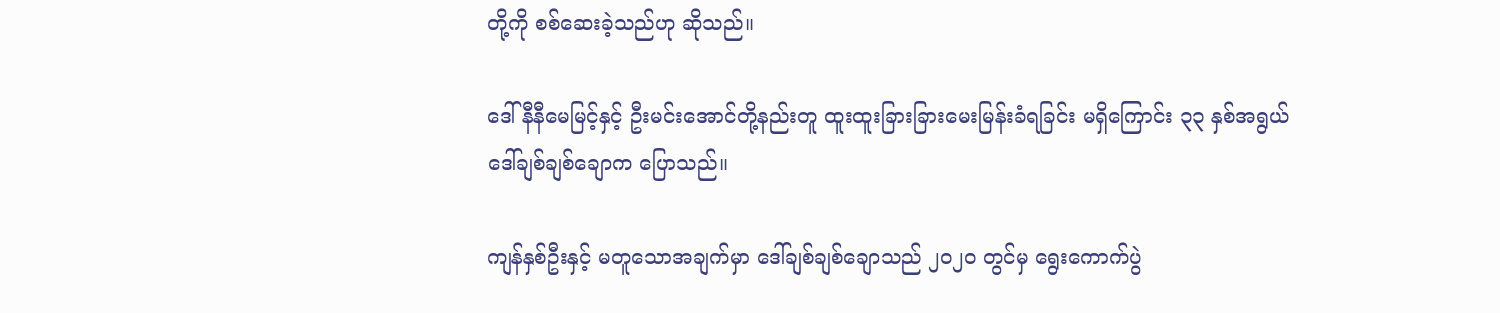တို့ကို စစ်ဆေးခဲ့သည်ဟု ဆိုသည်။

ဒေါ်နီနီမေမြင့်နှင့် ဦးမင်းအောင်တို့နည်းတူ ထူးထူးခြားခြားမေးမြန်းခံရခြင်း မရှိကြောင်း ၃၃ နှစ်အရွယ် ဒေါ်ချစ်ချစ်ချောက ပြောသည်။

ကျန်နှစ်ဦးနှင့် မတူသောအချက်မှာ ဒေါ်ချစ်ချစ်ချောသည် ၂၀၂၀ တွင်မှ ရွေးကောက်ပွဲ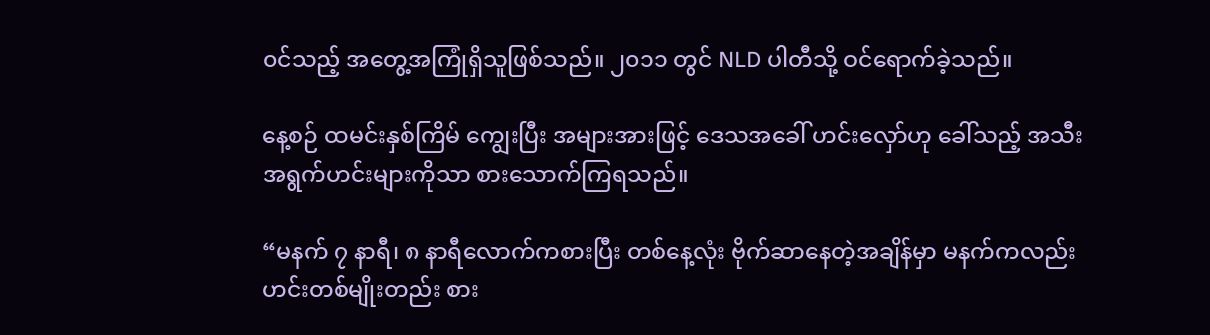၀င်သည့် အတွေ့အကြုံရှိသူဖြစ်သည်။ ၂၀၁၁ တွင် NLD ပါတီသို့ ဝင်ရောက်ခဲ့သည်။

နေ့စဉ် ထမင်းနှစ်ကြိမ် ကျွေးပြီး အများအားဖြင့် ဒေသအခေါ် ဟင်းလှော်ဟု ခေါ်သည့် အသီးအရွက်ဟင်းများကိုသာ စားသောက်ကြရသည်။

“မနက် ၇ နာရီ၊ ၈ နာရီလောက်ကစားပြီး တစ်နေ့လုံး ဗိုက်ဆာနေတဲ့အချိန်မှာ မနက်ကလည်း ဟင်းတစ်မျိုးတည်း စား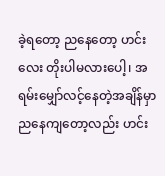ခဲ့ရတော့ ညနေတော့ ဟင်းလေး တိုးပါမလားပေါ့၊ အရမ်းမျှော်လင့်နေတဲ့အချိန်မှာ ညနေကျတော့လည်း ဟင်း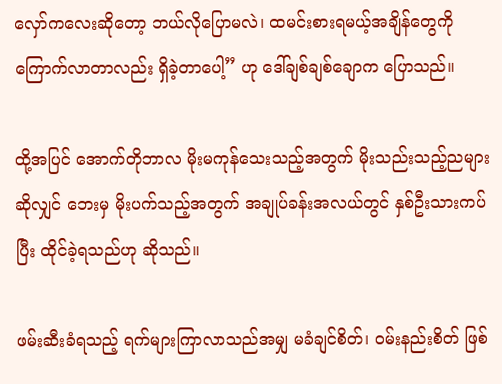လှော်ကလေးဆိုတော့ ဘယ်လိုပြောမလဲ၊ ထမင်းစားရမယ့်အချိန်တွေကို ကြောက်လာတာလည်း ရှိခဲ့တာပေါ့” ဟု ဒေါ်ချစ်ချစ်ချောက ပြောသည်။

ထို့အပြင် အောက်တိုဘာလ မိုးမကုန်သေးသည့်အတွက် မိုးသည်းသည့်ညများဆိုလျှင် ဘေးမှ မိုးပက်သည့်အတွက် အချုပ်ခန်းအလယ်တွင် နှစ်ဦးသားကပ်ပြီး ထိုင်ခဲ့ရသည်ဟု ဆိုသည်။

ဖမ်းဆီးခံရသည့် ရက်များကြာလာသည်အမျှ မခံချင်စိတ်၊ ဝမ်းနည်းစိတ် ဖြစ်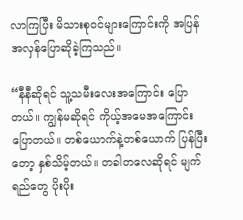လာကြပြီး မိသားစုဝင်များကြောင်းကို အပြန်အလှန်ပြောဆိုခဲ့ကြသည်။

“နီနီဆိုရင် သူ့သမီးလေးအကြောင်း ပြောတယ်။ ကျွန်မဆိုရင် ကိုယ့်အမေအကြောင်း ပြောတယ်။ တစ်ယောက်နဲ့တစ်ယောက် ပြန်ပြီးတော့ နှစ်သိမ့်တယ်။ တခါတလေဆိုရင် မျက်ရည်တွေ ပိုးပိုး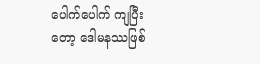ပေါက်ပေါက် ကျပြီးတော့ ဒေါမနဿဖြစ်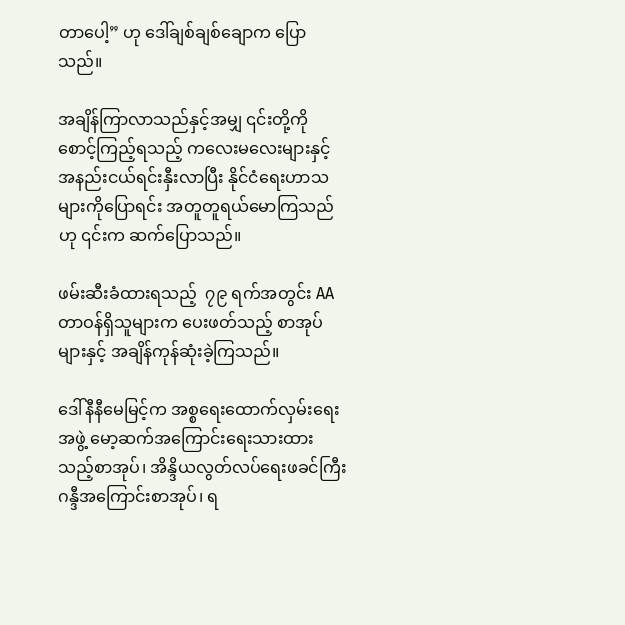တာပေါ့” ဟု ဒေါ်ချစ်ချစ်ချောက ပြောသည်။

အချိန်ကြာလာသည်နှင့်အမျှ ၎င်းတို့ကို စောင့်ကြည့်ရသည့် ကလေးမလေးများနှင့် အနည်းငယ်ရင်းနှီးလာပြီး နိုင်ငံရေးဟာသများကိုပြောရင်း အတူတူရယ်မောကြသည်ဟု ၎င်းက ဆက်ပြောသည်။

ဖမ်းဆီးခံထားရသည့်  ၇၉ ရက်အတွင်း AA တာဝန်ရှိသူများက ပေးဖတ်သည့် စာအုပ်များနှင့် အချိန်ကုန်ဆုံးခဲ့ကြသည်။

ဒေါ်နီနီမေမြင့်က အစ္စရေးထောက်လှမ်းရေးအဖွဲ့ မော့ဆက်အကြောင်းရေးသားထားသည့်စာအုပ်၊ အိန္ဒိယလွတ်လပ်ရေးဖခင်ကြီး ဂန္ဒီအကြောင်းစာအုပ်၊ ရ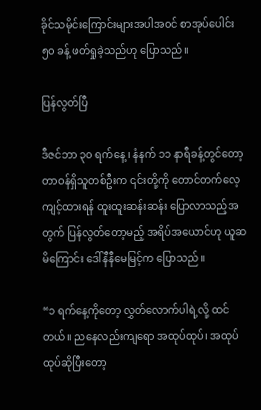ခိုင်သမိုင်းကြောင်းများအပါအ၀င် စာအုပ်ပေါင်း ၅၀ ခန့် ဖတ်ရှုခဲ့သည်ဟု ပြောသည်။

ပြန်လွတ်ပြီ

ဒီဇင်ဘာ ၃၀ ရက်နေ့ ၊ နံနက် ၁၁ နာရီခန့်တွင်တော့ တာဝန်ရှိသူတစ်ဦးက ၎င်းတို့ကို တောင်တက်လေ့ကျင့်ထားရန် ထူးထူးဆန်းဆန်း ပြောလာသည့်အတွက် ပြန်လွတ်တော့မည့် အရိပ်အယောင်ဟု ယူဆမိကြောင်း ဒေါ်နီနီမေမြင့်က ပြောသည်။

“၁ ရက်နေ့ကိုတော့ လွှတ်လောက်ပါရဲ့လို့ ထင်တယ်။ ညနေလည်းကျရော အထုပ်ထုပ်၊ အထုပ်ထုပ်ဆိုပြီးတော့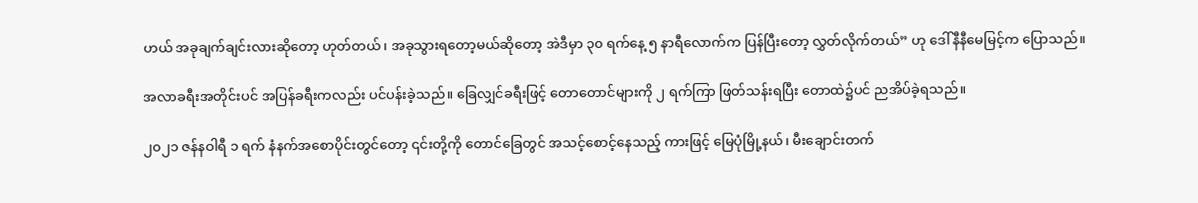ဟယ် အခုချက်ချင်းလားဆိုတော့ ဟုတ်တယ်၊ အခုသွားရတော့မယ်ဆိုတော့ အဲဒီမှာ ၃၀ ရက်နေ့ ၅ နာရီလောက်က ပြန်ပြီးတော့ လွှတ်လိုက်တယ်” ဟု ဒေါ်နီနီမေမြင့်က ပြောသည်။

အလာခရီးအတိုင်းပင် အပြန်ခရီးကလည်း ပင်ပန်းခဲ့သည်။ ခြေလျှင်ခရီးဖြင့် တောတောင်များကို ၂ ရက်ကြာ ဖြတ်သန်းရပြီး တောထဲ၌ပင် ညအိပ်ခဲ့ရသည်။

၂၀၂၁ ဇန်နဝါရီ ၁ ရက် နံနက်အစောပိုင်းတွင်တော့ ၎င်းတို့ကို တောင်ခြေတွင် အသင့်စောင့်နေသည့် ကားဖြင့် မြေပုံမြို့နယ်၊ မီးချောင်းတက်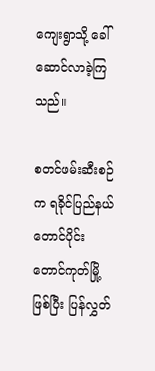ကျေးရွာသို့ ခေါ်ဆောင်လာခဲ့ကြသည်။

စတင်ဖမ်းဆီးစဉ်က ရခိုင်ပြည်နယ်တောင်ပိုင်း တောင်ကုတ်မြို့ဖြစ်ပြီး ပြန်လွှတ်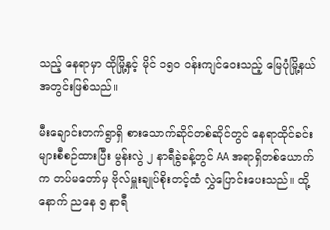သည့် နေရာမှာ ထိုမြို့နှင့် မိုင် ၁၅၀ ဝန်းကျင်ဝေးသည့် မြေပုံမြို့နယ်အတွင်းဖြစ်သည်။

မီးချောင်းတက်ရွာရှိ စားသောက်ဆိုင်တစ်ဆိုင်တွင် နေရာထိုင်ခင်းများစီစဉ်ထားပြီး မွန်းလွဲ ၂ နာရီခွဲခန့်တွင် AA အရာရှိတစ်ယောက်က တပ်မတော်မှ ဗိုလ်မှူးချုပ်စိုးတင့်ထံ လွှဲပြောင်းပေးသည်။ ထို့နောက် ညနေ ၅ နာရီ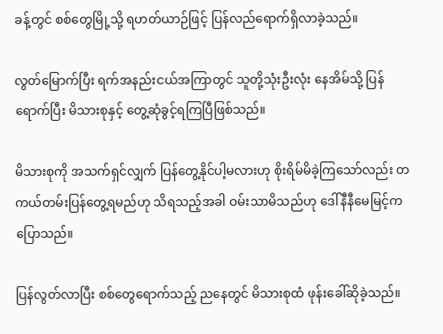ခန့်တွင် စစ်တွေမြို့သို့ ရဟတ်ယာဉ်ဖြင့် ပြန်လည်ရောက်ရှိလာခဲ့သည်။

လွတ်မြောက်ပြီး ရက်အနည်းငယ်အကြာတွင် သူတို့သုံးဦးလုံး နေအိမ်သို့ ပြန်ရောက်ပြီး မိသားစုနှင့် တွေ့ဆုံခွင့်ရကြပြီဖြစ်သည်။

မိသားစုကို အသက်ရှင်လျှက် ပြန်တွေ့နိုင်ပါ့မလားဟု စိုးရိမ်မိခဲ့ကြသော်လည်း တကယ်တမ်းပြန်တွေ့ရမည်ဟု သိရသည့်အခါ ဝမ်းသာမိသည်ဟု ဒေါ်နီနီမေမြင့်က ပြောသည်။

ပြန်လွတ်လာပြီး စစ်တွေရောက်သည့် ညနေတွင် မိသားစုထံ ဖုန်းခေါ်ဆိုခဲ့သည်။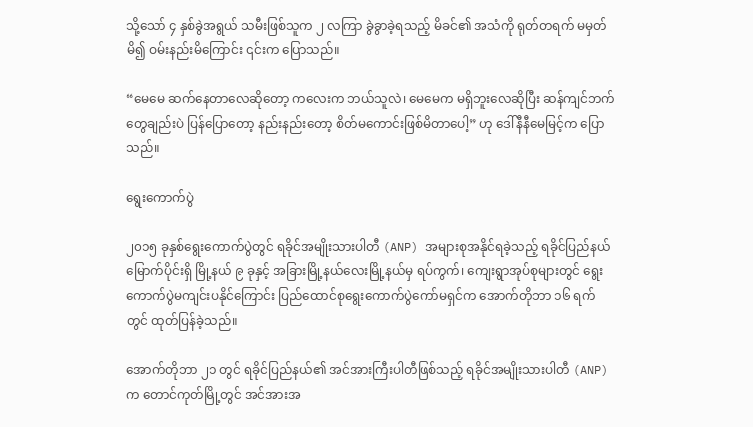သို့သော် ၄ နှစ်ခွဲအရွယ် သမီးဖြစ်သူက ၂ လကြာ ခွဲခွာခဲ့ရသည့် မိခင်၏ အသံကို ရုတ်တရက် မမှတ်မိ၍ ဝမ်းနည်းမိကြောင်း ၎င်းက ပြောသည်။

“မေမေ ဆက်နေတာလေဆိုတော့ ကလေးက ဘယ်သူလဲ၊ မေမေက မရှိဘူးလေဆိုပြီး ဆန်ကျင်ဘက်တွေချည်းပဲ ပြန်ပြောတော့ နည်းနည်းတော့ စိတ်မကောင်းဖြစ်မိတာပေါ့” ဟု ဒေါ်နီနီမေမြင့်က ပြောသည်။

ရွေးကောက်ပွဲ

၂၀၁၅ ခုနှစ်ရွေးကောက်ပွဲတွင် ရခိုင်အမျိုးသားပါတီ (ANP) အများစုအနိုင်ရခဲ့သည့် ရခိုင်ပြည်နယ်မြောက်ပိုင်းရှိ မြို့နယ် ၉ ခုနှင့် အခြားမြို့နယ်လေးမြို့နယ်မှ ရပ်ကွက်၊ ကျေးရွာအုပ်စုများတွင် ရွေးကောက်ပွဲမကျင်းပနိုင်ကြောင်း ပြည်ထောင်စုရွေးကောက်ပွဲကော်မရှင်က အောက်တိုဘာ ၁၆ ရက်တွင် ထုတ်ပြန်ခဲ့သည်။

အောက်တိုဘာ ၂၁ တွင် ရခိုင်ပြည်နယ်၏ အင်အားကြီးပါတီဖြစ်သည့် ရခိုင်အမျိုးသားပါတီ (ANP) က တောင်ကုတ်မြို့တွင် အင်အားအ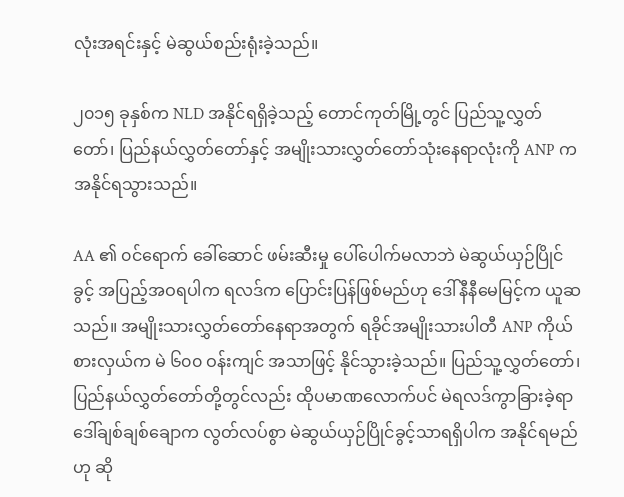လုံးအရင်းနှင့် မဲဆွယ်စည်းရုံးခဲ့သည်။

၂၀၁၅ ခုနှစ်က NLD အနိုင်ရရှိခဲ့သည့် တောင်ကုတ်မြို့တွင် ပြည်သူ့လွှတ်တော်၊ ပြည်နယ်လွှတ်တော်နှင့် အမျိုးသားလွှတ်တော်သုံးနေရာလုံးကို ANP က အနိုင်ရသွားသည်။

AA ၏ ၀င်ရောက် ခေါ်ဆောင် ဖမ်းဆီးမှု ပေါ်ပေါက်မလာဘဲ မဲဆွယ်ယှဉ်ပြိုင်ခွင့် အပြည့်အဝရပါက ရလဒ်က ပြောင်းပြန်ဖြစ်မည်ဟု ဒေါ်နီနီမေမြင့်က ယူဆသည်။ အမျိုးသားလွှတ်တော်နေရာအတွက် ရခိုင်အမျိုးသားပါတီ ANP ကိုယ်စားလှယ်က မဲ ၆၀၀ ဝန်းကျင် အသာဖြင့် နိုင်သွားခဲ့သည်။ ပြည်သူ့လွှတ်တော်၊ ပြည်နယ်လွှတ်တော်တို့တွင်လည်း ထိုပမာဏလောက်ပင် မဲရလဒ်ကွာခြားခဲ့ရာ ဒေါ်ချစ်ချစ်ချောက လွတ်လပ်စွာ မဲဆွယ်ယှဉ်ပြိုင်ခွင့်သာရရှိပါက အနိုင်ရမည်ဟု ဆို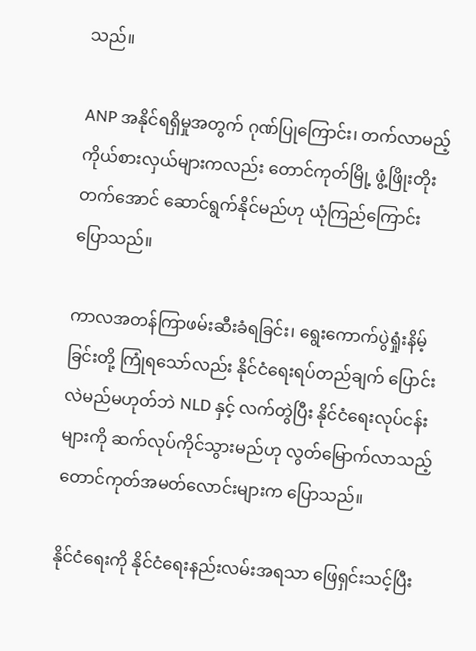သည်။

ANP အနိုင်ရရှိမှုအတွက် ဂုဏ်ပြုကြောင်း၊ တက်လာမည့် ကိုယ်စားလှယ်များကလည်း တောင်ကုတ်မြို့ ဖွံ့ဖြိုးတိုးတက်အောင် ဆောင်ရွက်နိုင်မည်ဟု ယုံကြည်ကြောင်း ပြောသည်။

ကာလအတန်ကြာဖမ်းဆီးခံရခြင်း၊ ရွေးကောက်ပွဲရှုံးနိမ့်ခြင်းတို့ ကြုံရသော်လည်း နိုင်ငံရေးရပ်တည်ချက် ပြောင်းလဲမည်မဟုတ်ဘဲ NLD နှင့် လက်တွဲပြီး နိုင်ငံရေးလုပ်ငန်းများကို ဆက်လုပ်ကိုင်သွားမည်ဟု လွတ်မြောက်လာသည့် တောင်ကုတ်အမတ်လောင်းများက ပြောသည်။

နိုင်ငံရေးကို နိုင်ငံရေးနည်းလမ်းအရသာ ဖြေရှင်းသင့်ပြီး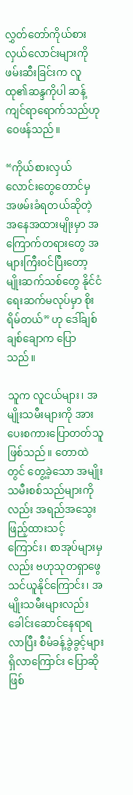လွှတ်တော်ကိုယ်စားလှယ်လောင်းများကို ဖမ်းဆီးခြင်းက လူထု၏ဆန္ဒကိုပါ ဆန့်ကျင်ရာရောက်သည်ဟု ဝေဖန်သည်။

“ကိုယ်စားလှယ်လောင်းတွေတောင်မှ အဖမ်းခံရတယ်ဆိုတဲ့ အနေအထားမျိုးမှာ အကြောက်တရားတွေ အများကြီးဝင်ပြီးတော့ မျိုးဆက်သစ်တွေ နိုင်ငံရေးဆက်မလုပ်မှာ စိုးရိမ်တယ်” ဟု ဒေါ်ချစ်ချစ်ချောက ပြောသည်။

သူက လူငယ်များ၊ အမျိုးသမီးများကို အားပေးစကားပြောတတ်သူဖြစ်သည်။ တောထဲတွင် တွေ့ခဲ့သော အမျိုးသမီးစစ်သည်များကိုလည်း အရည်အသွေးဖြည့်ထားသင့်ကြောင်း၊ စာအုပ်များမှလည်း ဗဟုသုတရှာဖွေ သင်ယူနိုင်ကြောင်း၊ အမျိုးသမီးများလည်း  ခေါင်းဆောင်နေရာရလာပြီး စီမံခန့်ခွဲခွင့်များရှိလာကြောင်း ပြောဆိုဖြစ်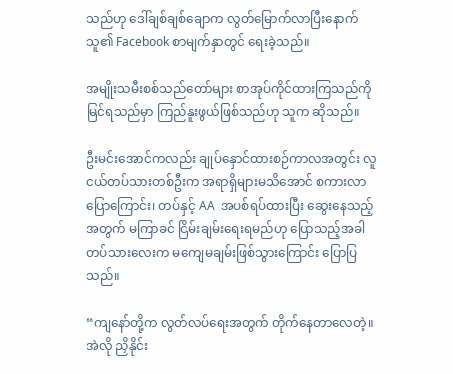သည်ဟု ဒေါ်ချစ်ချစ်ချောက လွတ်မြောက်လာပြီးနောက် သူ၏ Facebook စာမျက်နှာတွင် ရေးခဲ့သည်။

အမျိုးသမီးစစ်သည်တော်များ စာအုပ်ကိုင်ထားကြသည်ကို မြင်ရသည်မှာ ကြည်နူးဖွယ်ဖြစ်သည်ဟု သူက ဆိုသည်။

ဦးမင်းအောင်ကလည်း ချုပ်နှောင်ထားစဉ်ကာလအတွင်း လူငယ်တပ်သားတစ်ဦးက အရာရှိများမသိအောင် စကားလာပြောကြောင်း၊ တပ်နှင့် AA  အပစ်ရပ်ထားပြီး ဆွေးနေသည့်အတွက် မကြာခင် ငြိမ်းချမ်းရေးရမည်ဟု ပြောသည့်အခါ တပ်သားလေးက မကျေမချမ်းဖြစ်သွားကြောင်း ပြောပြသည်။

“ကျနော်တို့က လွတ်လပ်ရေးအတွက် တိုက်နေတာလေတဲ့။ အဲလို ညှိနိုင်း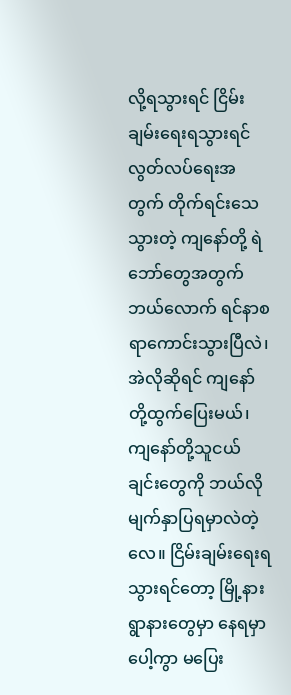လို့ရသွားရင် ငြိမ်းချမ်းရေးရသွားရင် လွတ်လပ်ရေးအတွက် တိုက်ရင်းသေသွားတဲ့ ကျနော်တို့ ရဲဘော်တွေအတွက် ဘယ်လောက် ရင်နာစရာကောင်းသွားပြီလဲ၊ အဲလိုဆိုရင် ကျနော်တို့ထွက်ပြေးမယ်၊ ကျနော်တို့သူငယ်ချင်းတွေကို ဘယ်လို မျက်နှာပြရမှာလဲတဲ့လေ။ ငြိမ်းချမ်းရေးရသွားရင်တော့ မြို့နားရွာနားတွေမှာ နေရမှာပေါ့ကွာ မပြေး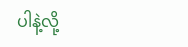ပါနဲ့လို့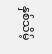နှစ်သိမ့်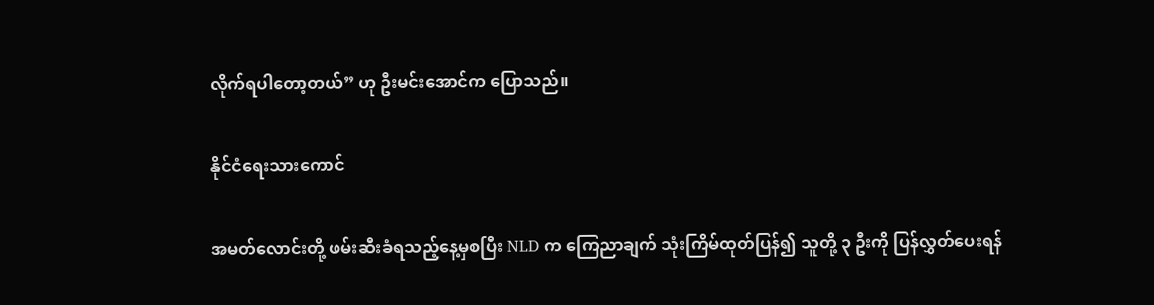လိုက်ရပါတော့တယ်” ဟု ဦးမင်းအောင်က ပြောသည်။

နိုင်ငံရေးသားကောင်

အမတ်လောင်းတို့ ဖမ်းဆီးခံရသည့်နေ့မှစပြီး NLD က ကြေညာချက် သုံးကြိမ်ထုတ်ပြန်၍ သူတို့ ၃ ဦးကို ပြန်လွှတ်ပေးရန်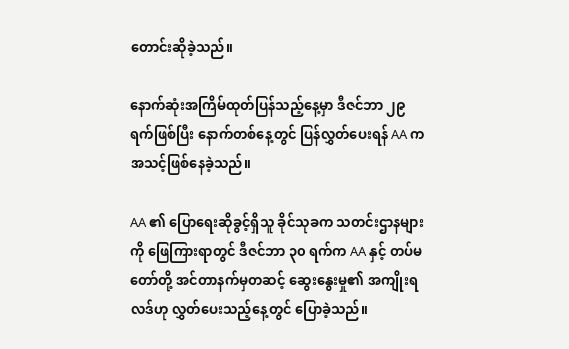တောင်းဆိုခဲ့သည်။

နောက်ဆုံးအကြိမ်ထုတ်ပြန်သည့်နေ့မှာ ဒီဇင်ဘာ ၂၉ ရက်ဖြစ်ပြီး နောက်တစ်နေ့တွင် ပြန်လွှတ်ပေးရန် AA က အသင့်ဖြစ်နေခဲ့သည်။

AA ၏ ပြောရေးဆိုခွင့်ရှိသူ ခိုင်သုခက သတင်းဌာနများကို ဖြေကြားရာတွင် ဒီဇင်ဘာ ၃၀ ရက်က AA နှင့် တပ်မတော်တို့ အင်တာနက်မှတဆင့် ဆွေးနွေးမှု၏ အကျိုးရလဒ်ဟု လွှတ်ပေးသည့်နေ့တွင် ပြောခဲ့သည်။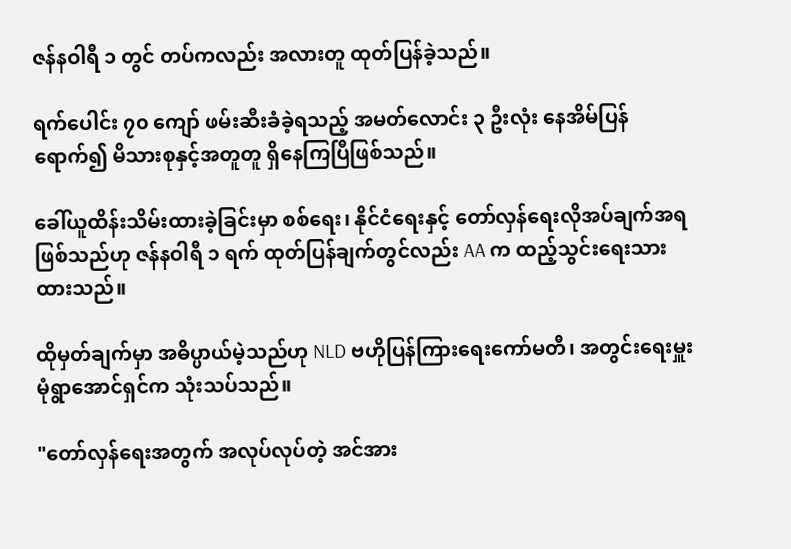ဇန်နဝါရီ ၁ တွင် တပ်ကလည်း အလားတူ ထုတ်ပြန်ခဲ့သည်။

ရက်ပေါင်း ၇၀ ကျော် ဖမ်းဆီးခံခဲ့ရသည့် အမတ်လောင်း ၃ ဦးလုံး နေအိမ်ပြန်ရောက်၍ မိသားစုနှင့်အတူတူ ရှိနေကြပြီဖြစ်သည်။

ခေါ်ယူထိန်းသိမ်းထားခဲ့ခြင်းမှာ စစ်ရေး၊ နိုင်ငံရေးနှင့် တော်လှန်ရေးလိုအပ်ချက်အရ ဖြစ်သည်ဟု ဇန်နဝါရီ ၁ ရက် ထုတ်ပြန်ချက်တွင်လည်း AA က ထည့်သွင်းရေးသားထားသည်။

ထိုမှတ်ချက်မှာ အဓိပ္ပာယ်မဲ့သည်ဟု NLD ဗဟိုပြန်ကြားရေးကော်မတီ၊ အတွင်းရေးမှူး မုံရွာအောင်ရှင်က သုံးသပ်သည်။

"တော်လှန်ရေးအတွက် အလုပ်လုပ်တဲ့ အင်အား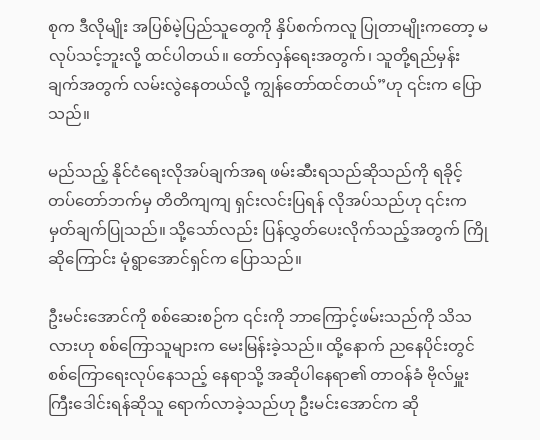စုက ဒီလိုမျိုး အပြစ်မဲ့ပြည်သူတွေကို နှိပ်စက်ကလူ ပြုတာမျိုးကတော့ မလုပ်သင့်ဘူးလို့ ထင်ပါတယ်။ တော်လှန်ရေးအတွက်၊ သူတို့ရည်မှန်းချက်အတွက် လမ်းလွဲနေတယ်လို့ ကျွန်တော်ထင်တယ်”ဟု ၎င်းက ပြောသည်။

မည်သည့် နိုင်ငံရေးလိုအပ်ချက်အရ ဖမ်းဆီးရသည်ဆိုသည်ကို ရခိုင့်တပ်တော်ဘက်မှ တိတိကျကျ ရှင်းလင်းပြရန် လိုအပ်သည်ဟု ၎င်းက မှတ်ချက်ပြုသည်။ သို့သော်လည်း ပြန်လွှတ်ပေးလိုက်သည့်အတွက် ကြိုဆိုကြောင်း မုံရွာအောင်ရှင်က ပြောသည်။

ဦးမင်းအောင်ကို စစ်ဆေးစဉ်က ၎င်းကို ဘာကြောင့်ဖမ်းသည်ကို သိသလားဟု စစ်ကြောသူများက မေးမြန်းခဲ့သည်။ ထို့နောက် ညနေပိုင်းတွင် စစ်ကြောရေးလုပ်နေသည့် နေရာသို့ အဆိုပါနေရာ၏ တာဝန်ခံ ဗိုလ်မှူးကြီးဒေါင်းရန်ဆိုသူ ရောက်လာခဲ့သည်ဟု ဦးမင်းအောင်က ဆို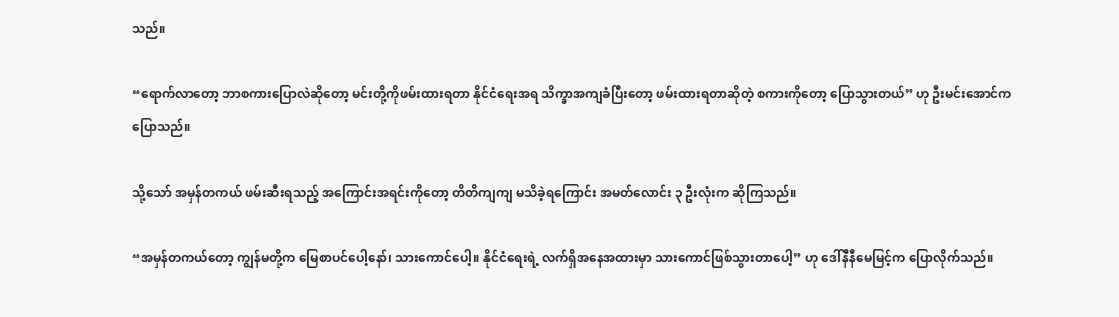သည်။

“ရောက်လာတော့ ဘာစကားပြောလဲဆိုတော့ မင်းတို့ကိုဖမ်းထားရတာ နိုင်ငံရေးအရ သိက္ခာအကျခံပြီးတော့ ဖမ်းထားရတာဆိုတဲ့ စကားကိုတော့ ပြောသွားတယ်” ဟု ဦးမင်းအောင်က ပြောသည်။

သို့သော် အမှန်တကယ် ဖမ်းဆီးရသည့် အကြောင်းအရင်းကိုတော့ တိတိကျကျ မသိခဲ့ရကြောင်း အမတ်လောင်း ၃ ဦးလုံးက ဆိုကြသည်။

“အမှန်တကယ်တော့ ကျွန်မတို့က မြေစာပင်ပေါ့နော်၊ သားကောင်ပေါ့။ နိုင်ငံရေးရဲ့ လက်ရှိအနေအထားမှာ သားကောင်ဖြစ်သွားတာပေါ့” ဟု ဒေါ်နီနီမေမြင့်က ပြောလိုက်သည်။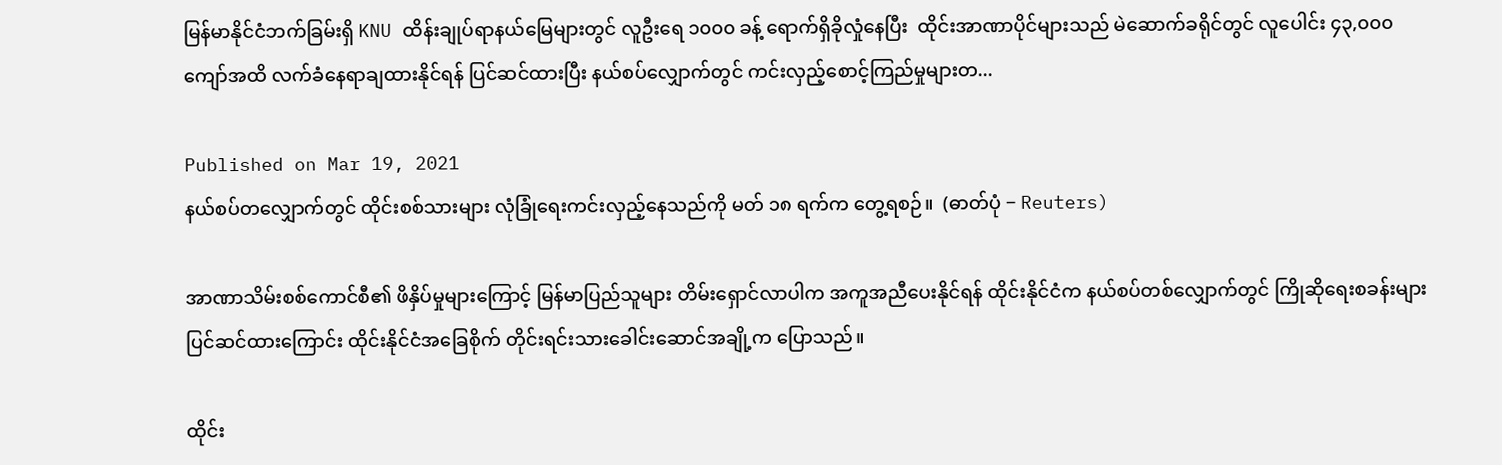မြန်မာနိုင်ငံဘက်ခြမ်းရှိ KNU ထိန်းချုပ်ရာနယ်မြေများတွင် လူဦးရေ ၁၀၀၀ ခန့် ရောက်ရှိခိုလှုံနေပြီး  ထိုင်းအာဏာပိုင်များသည် မဲဆောက်ခရိုင်တွင် လူပေါင်း ၄၃,၀၀၀ ကျော်အထိ လက်ခံနေရာချထားနိုင်ရန် ပြင်ဆင်ထားပြီး နယ်စပ်လျှောက်တွင် ကင်းလှည့်စောင့်ကြည်မှုများတ...

Published on Mar 19, 2021
နယ်စပ်တလျှောက်တွင် ထိုင်းစစ်သားများ လုံခြုံရေးကင်းလှည့်နေသည်ကို မတ် ၁၈ ရက်က တွေ့ရစဉ်။  (ဓာတ်ပုံ − Reuters)

အာဏာသိမ်းစစ်ကောင်စီ၏ ဖိနှိပ်မှုများကြောင့် မြန်မာပြည်သူများ တိမ်းရှောင်လာပါက အကူအညီပေးနိုင်ရန် ထိုင်းနိုင်ငံက နယ်စပ်တစ်လျှောက်တွင် ကြိုဆိုရေးစခန်းများ ပြင်ဆင်ထားကြောင်း ထိုင်းနိုင်ငံအခြေစိုက် တိုင်းရင်းသားခေါင်းဆောင်အချို့က ပြောသည်။

ထိုင်း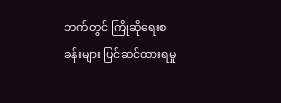ဘက်တွင် ကြိုဆိုရေးစခန်းများ ပြင်ဆင်ထားရမှု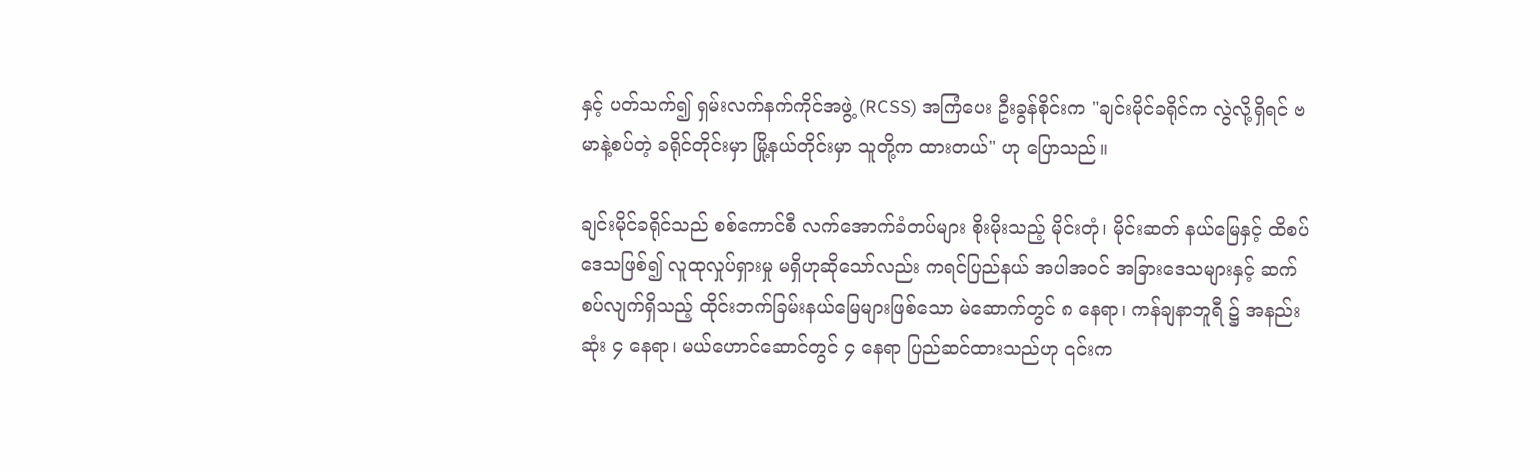နှင့် ပတ်သက်၍ ရှမ်းလက်နက်ကိုင်အဖွဲ့ (RCSS) အကြံပေး ဦးခွန်စိုင်းက "ချင်းမိုင်ခရိုင်က လွဲလို့ရှိရင် ဗမာနဲ့စပ်တဲ့ ခရိုင်တိုင်းမှာ မြို့နယ်တိုင်းမှာ သူတို့က ထားတယ်" ဟု ပြောသည်။

ချင်းမိုင်ခရိုင်သည် စစ်ကောင်စီ လက်အောက်ခံတပ်များ စိုးမိုးသည့် မိုင်းတုံ၊ မိုင်းဆတ် နယ်မြေနှင့် ထိစပ်ဒေသဖြစ်၍ လူထုလှုပ်ရှားမှု မရှိဟုဆိုသော်လည်း ကရင်ပြည်နယ် အပါအဝင် အခြားဒေသများနှင့် ဆက်စပ်လျက်ရှိသည့် ထိုင်းဘက်ခြမ်းနယ်မြေများဖြစ်သော မဲ‌ဆောက်တွင် ၈ နေရာ၊ ကန်ချနာဘူရီ ၌ အနည်းဆုံး ၄ နေရာ၊ မယ်ဟောင်ဆောင်တွင် ၄ နေရာ ပြည်ဆင်ထားသည်ဟု ၎င်းက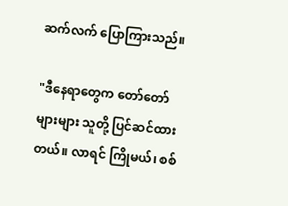ဆက်လက် ပြောကြားသည်။

"ဒီနေရာတွေက တော်တော်များများ သူတို့ ပြင်ဆင်ထားတယ်။ လာရင် ကြိုမယ်၊ စစ်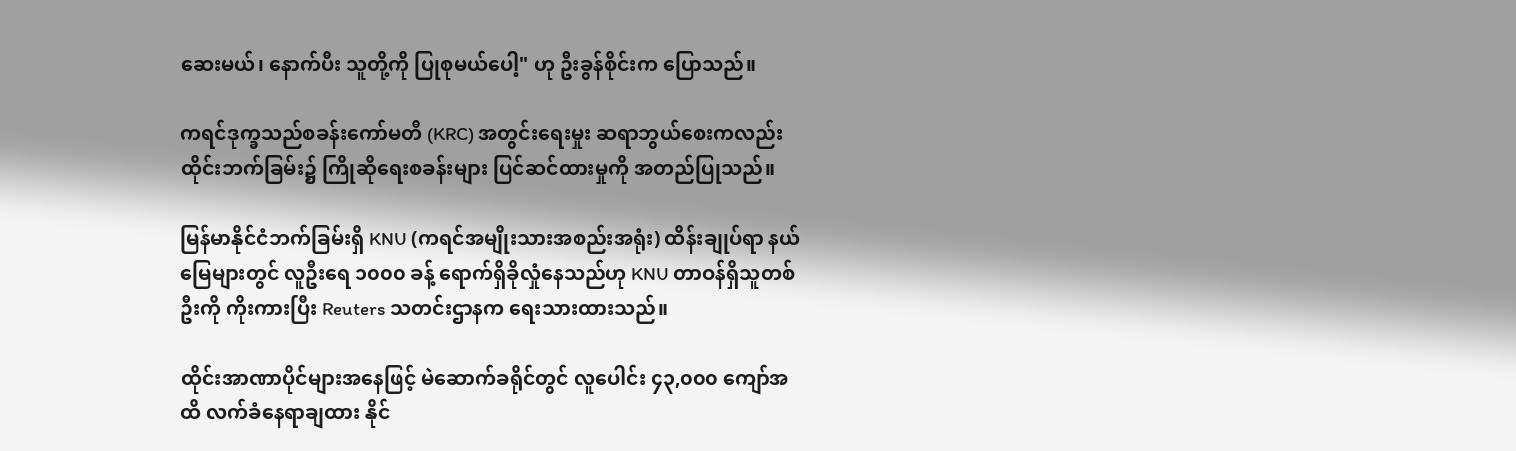ဆေးမယ်၊ နောက်ပီး သူတို့ကို ပြုစုမယ်ပေါ့" ဟု ဦးခွန်စိုင်းက ပြောသည်။

ကရင်ဒုက္ခသည်စခန်းကော်မတီ (KRC) အတွင်းရေးမှုး ဆရာဘွယ်စေးကလည်း ထိုင်းဘက်ခြမ်း၌ ကြိုဆိုရေးစခန်းများ ပြင်ဆင်ထားမှုကို အတည်ပြုသည်။

မြန်မာနိုင်ငံဘက်ခြမ်းရှိ KNU (ကရင်အမျိုးသားအစည်းအရုံး) ထိန်းချုပ်ရာ နယ်မြေများတွင် လူဦးရေ ၁၀၀၀ ခန့် ရောက်ရှိခိုလှုံနေသည်ဟု KNU တာဝန်ရှိသူတစ်ဦးကို ကိုးကားပြီး Reuters သတင်းဌာနက ရေးသားထားသည်။

ထိုင်းအာဏာပိုင်များအနေဖြင့် မဲဆောက်ခရိုင်တွင် လူပေါင်း ၄၃,၀၀၀ ကျော်အထိ လက်ခံနေရာချထား နိုင်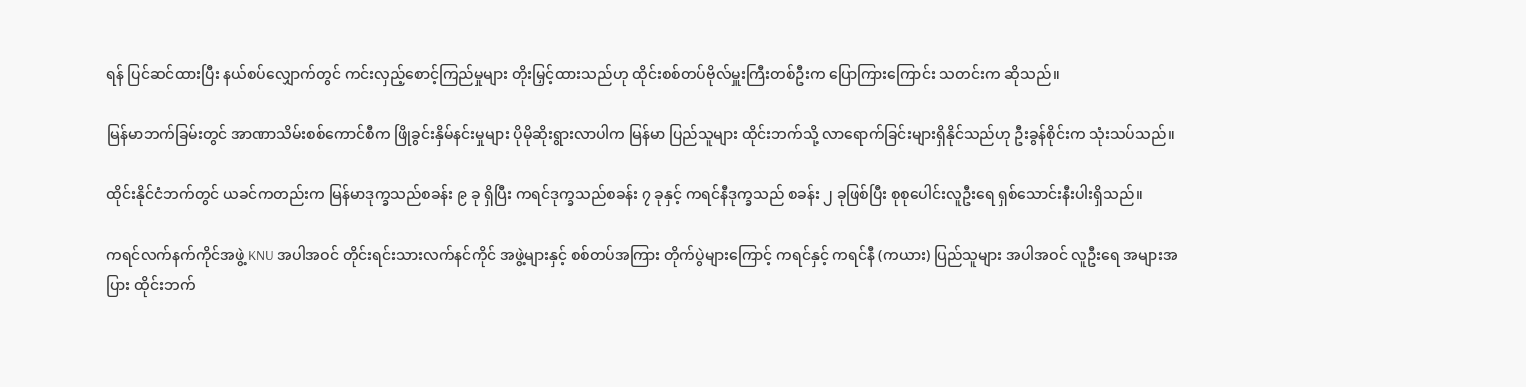ရန် ပြင်ဆင်ထားပြီး နယ်စပ်လျှောက်တွင် ကင်းလှည့်စောင့်ကြည်မှုများ တိုးမြှင့်ထားသည်ဟု ထိုင်းစစ်တပ်ဗိုလ်မှူးကြီးတစ်ဦးက ပြောကြားကြောင်း သတင်းက ဆိုသည်။

မြန်မာဘက်ခြမ်းတွင် အာဏာသိမ်းစစ်ကောင်စီက ဖြိုခွင်းနှိမ်နင်းမှုများ ပိုမိုဆိုးရွားလာပါက မြန်မာ ပြည်သူများ ထိုင်းဘက်သို့ လာရောက်ခြင်းများရှိနိုင်သည်ဟု ဦးခွန်စိုင်းက သုံးသပ်သည်။

ထိုင်းနိုင်ငံဘက်တွင် ယခင်ကတည်းက မြန်မာဒုက္ခသည်စခန်း ၉ ခု ရှိပြီး ကရင်ဒုက္ခသည်စခန်း ၇ ခုနှင့် ကရင်နီဒုက္ခသည် စခန်း ၂ ခုဖြစ်ပြီး စုစုပေါင်းလူဦးရေ ရှစ်သောင်းနီးပါးရှိသည်။

ကရင်လက်နက်ကိုင်အဖွဲ့ KNU အပါအဝင် တိုင်းရင်းသားလက်နင်ကိုင် အဖွဲ့များနှင့် စစ်တပ်အကြား တိုက်ပွဲများကြောင့် ကရင်နှင့် ကရင်နီ (ကယား) ပြည်သူများ အပါအဝင် လူဦးရေ အများအပြား ထိုင်းဘက်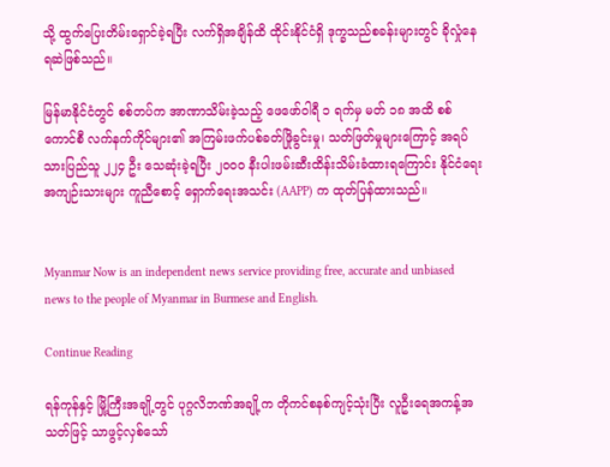သို့ ထွက်ပြေးတိမ်းရှောင်ခဲ့ရပြီး လက်ရှိအချိန်ထိ ထိုင်းနိုင်ငံရှိ ဒုက္ခသည်စခန်းများတွင် ခိုလှုံနေရဆဲဖြစ်သည်။

မြန်မာနိုင်ငံတွင် စစ်တပ်က အာဏာသိမ်းခဲ့သည့် ဖေဖော်ဝါရီ ၁ ရက်မှ မတ် ၁၈ အထိ စစ်ကောင်စီ လက်နက်ကိုင်များ၏ အကြမ်းဖက်ပစ်ခတ်ဖြိုခွင်းမှု၊ သတ်ဖြတ်မှုများကြောင့် အရပ်သားပြည်သူ ၂၂၄ ဦး သေဆုံးခဲ့ရပြီး ၂၀၀၀ နီးပါးဖမ်းဆီးထိန်းသိမ်းခံထားရကြောင်း နိုင်ငံရေးအကျဉ်းသားများ ကူညီစောင့် ရှောက်ရေးအသင်း (AAPP) က ထုတ်ပြန်ထားသည်။


Myanmar Now is an independent news service providing free, accurate and unbiased news to the people of Myanmar in Burmese and English.

Continue Reading

ရန်ကုန်နှင့် မြို့ကြီးအချို့တွင် ပုဂ္ဂလိဘဏ်အချို့က တိုကင်စနစ်ကျင့်သုံးပြီး လူဦးရေအကန့်အသတ်ဖြင့် သာဖွင့်လှစ်သော်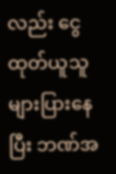လည်း ငွေထုတ်ယူသူ များပြားနေပြီး ဘဏ်အ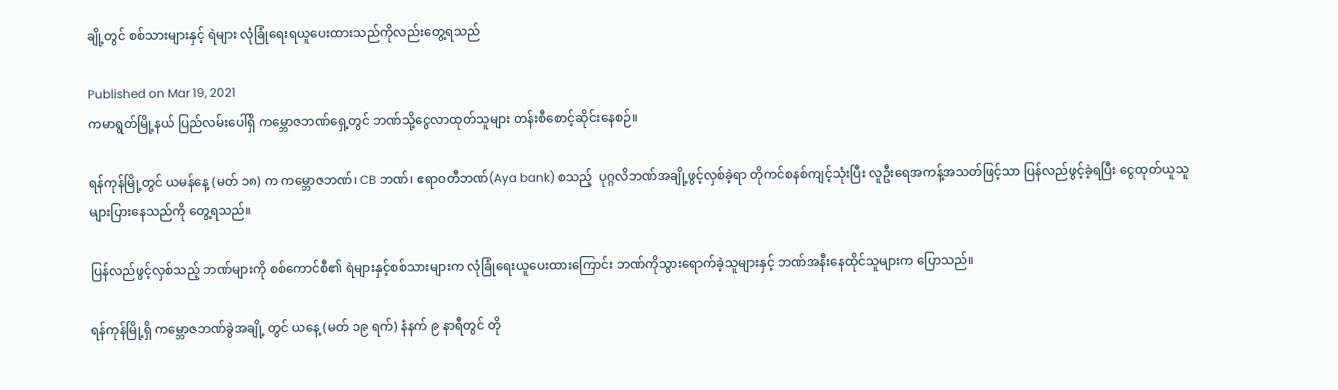ချို့တွင် စစ်သားများနှင့် ရဲများ လုံခြုံရေးရယူပေးထားသည်ကိုလည်းတွေ့ရသည်

Published on Mar 19, 2021
ကမာရွတ်မြို့နယ် ပြည်လမ်းပေါ်ရှိ ကမ္ဘောဇဘဏ်ရှေ့တွင် ဘဏ်သို့ငွေလာထုတ်သူများ တန်းစီစောင့်ဆိုင်းနေစဉ်။

ရန်ကုန်မြို့တွင် ယမန်နေ့ (မတ် ၁၈) က ကမ္ဘောဇဘဏ်၊ CB ဘဏ်၊ ဧရာဝတီဘဏ်(Aya bank) စသည့်  ပုဂ္ဂလိဘဏ်အချို့ဖွင့်လှစ်ခဲ့ရာ တိုကင်စနစ်ကျင့်သုံးပြီး လူဦးရေအကန့်အသတ်ဖြင့်သာ ပြန်လည်ဖွင့်ခဲ့ရပြီး ငွေထုတ်ယူသူ များပြားနေသည်ကို တွေ့ရသည်။

ပြန်လည်ဖွင့်လှစ်သည့် ဘဏ်များကို စစ်ကောင်စီ၏ ရဲများနှင့်စစ်သားများက လုံခြုံရေးယူပေးထားကြောင်း ဘဏ်ကိုသွားရောက်ခဲ့သူများနှင့် ဘဏ်အနီးနေထိုင်သူများက ပြောသည်။

ရန်ကုန်မြို့ရှိ ကမ္ဘောဇဘဏ်ခွဲအချို့ တွင် ယနေ့ (မတ် ၁၉ ရက်) နံနက် ၉ နာရီတွင် တို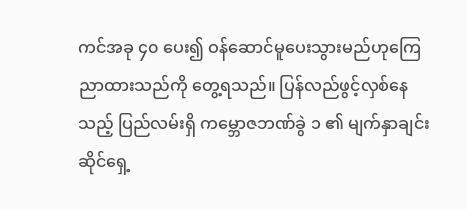ကင်အခု ၄၀ ပေး၍ ဝန်ဆောင်မူပေးသွားမည်ဟုကြေညာထားသည်ကို တွေ့ရသည်။ ပြန်လည်ဖွင့်လှစ်နေသည့် ပြည်လမ်းရှိ ကမ္ဘောဇဘဏ်ခွဲ ၁ ၏ မျက်နှာချင်းဆိုင်ရှေ့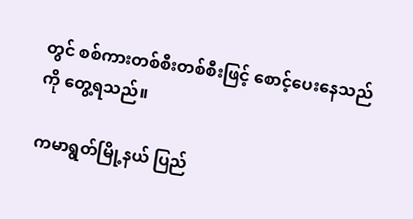တွင် စစ်ကားတစ်စီးတစ်စီးဖြင့် စောင့်ပေးနေသည်ကို တွေ့ရသည်။

ကမာရွတ်မြို့နယ် ပြည်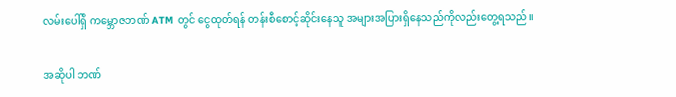လမ်းပေါ်ရှိ ကမ္ဘောဇဘဏ် ATM တွင် ငွေထုတ်ရန် တန်းစီစောင့်ဆိုင်းနေသူ အများအပြားရှိနေသည်ကိုလည်းတွေ့ရသည်။

အဆိုပါ ဘဏ်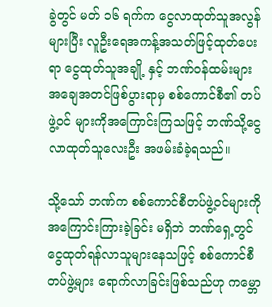ခွဲတွင် မတ် ၁၆ ရက်က ငွေလာထုတ်သူအလွန်များပြီး လူဦးရေအကန့်အသတ်ဖြင့်ထုတ်ပေးရာ ငွေထုတ်သူအချို့ နှင့် ဘဏ်ဝန်ထမ်းများ အချေအတင်ဖြစ်ပွားရာမှ စစ်ကောင်စီ၏ တပ်ဖွဲ့ဝင် များကိုအကြောင်းကြသဖြင့် ဘဏ်သို့ငွေလာထုတ်သူလေးဦး အဖမ်းခံခဲ့ရသည်။

သို့သော် ဘဏ်က စစ်ကောင်စီတပ်ဖွဲ့ဝင်များကို အကြောင်းကြားခဲ့ခြင်း မရှိဘဲ ဘဏ်ရှေ့တွင် ငွေထုတ်ရန်လာသူများနေသဖြင့် စစ်ကောင်စီတပ်ဖွဲ့များ ရောက်လာခြင်းဖြစ်သည်ဟု ကမ္ဘော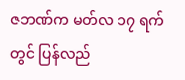ဇဘဏ်က မတ်လ ၁၇ ရက်တွင် ပြန်လည်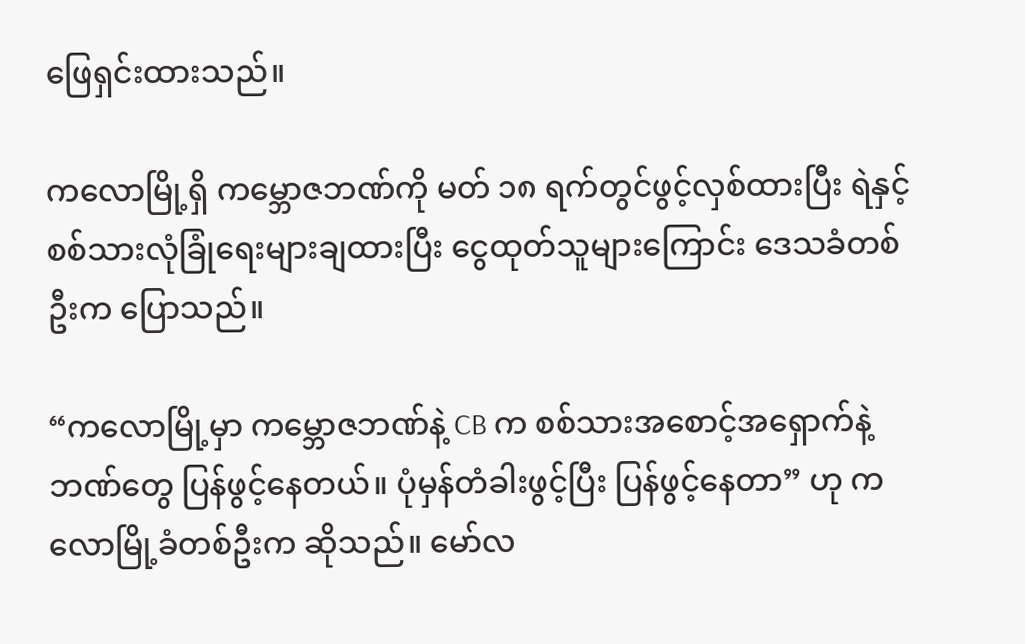ဖြေရှင်းထားသည်။

ကလောမြို့ရှိ ကမ္ဘောဇဘဏ်ကို မတ် ၁၈ ရက်တွင်ဖွင့်လှစ်ထားပြီး ရဲနှင့် စစ်သားလုံခြုံရေးများချထားပြီး ငွေထုတ်သူများကြောင်း ဒေသခံတစ်ဦးက ပြောသည်။

“ကလောမြို့မှာ ကမ္ဘောဇဘဏ်နဲ့ CB က စစ်သားအစောင့်အရှောက်နဲ့ ဘဏ်တွေ ပြန်ဖွင့်နေတယ်။ ပုံမှန်တံခါးဖွင့်ပြီး ပြန်ဖွင့်နေတာ” ဟု ကလောမြို့ခံတစ်ဦးက ဆိုသည်။ မော်လ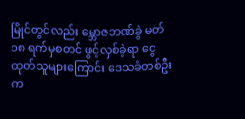မြိုင်တွင်လည်း မ္ဘောဇဘဏ်ခွဲ မတ် ၁၈ ရက်မှစတင် ဖွင့်လှစ်ခဲ့ရာ ငွေထုတ်သူများကြောင်း ဒေသခံတစ်ဦးက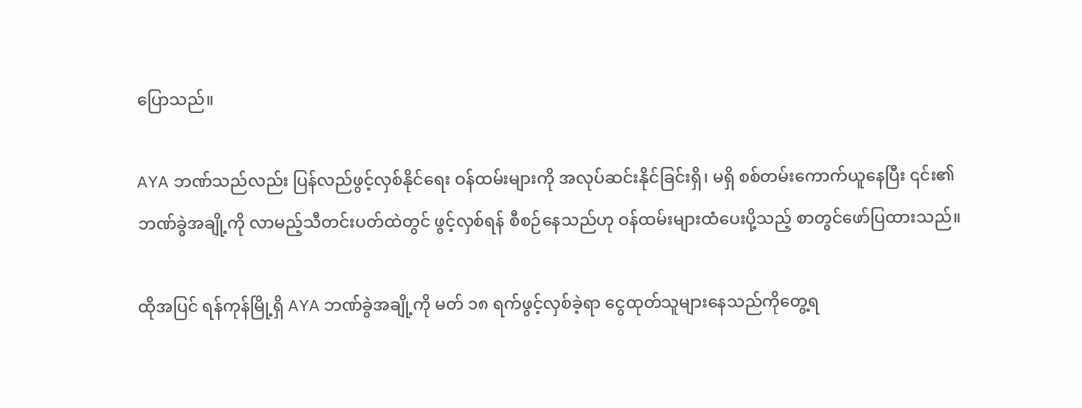ပြောသည်။

AYA ဘဏ်သည်လည်း ပြန်လည်ဖွင့်လှစ်နိုင်ရေး ဝန်ထမ်းများကို အလုပ်ဆင်းနိုင်ခြင်းရှိ၊ မရှိ စစ်တမ်းကောက်ယူနေပြီး ၎င်း၏ဘဏ်ခွဲအချို့ကို လာမည့်သီတင်းပတ်ထဲတွင် ဖွင့်လှစ်ရန် စီစဉ်နေသည်ဟု ဝန်ထမ်းများထံပေးပို့သည့် စာတွင်ဖော်ပြထားသည်။

ထိုအပြင် ရန်ကုန်မြို့ရှိ AYA ဘဏ်ခွဲအချို့ကို မတ် ၁၈ ရက်ဖွင့်လှစ်ခဲ့ရာ ငွေထုတ်သူများနေသည်ကိုတွေ့ရ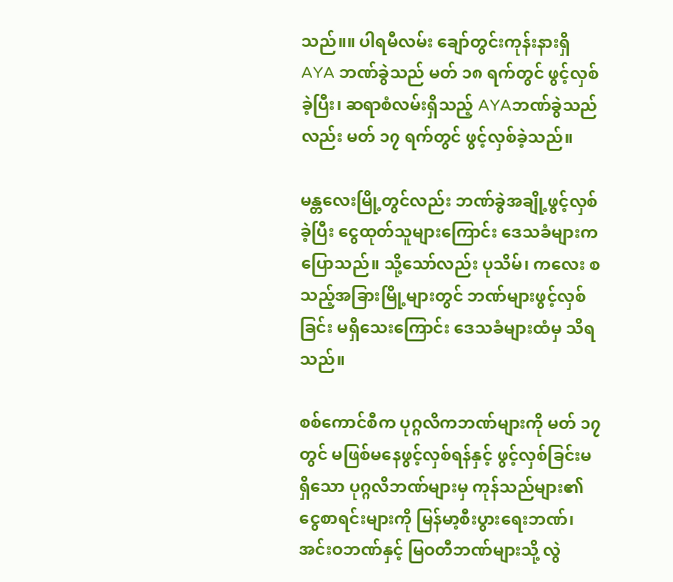သည်။။ ပါရမီလမ်း ချော်တွင်းကုန်းနားရှိ AYA ဘဏ်ခွဲသည် မတ် ၁၈ ရက်တွင် ဖွင့်လှစ်ခဲ့ပြီး၊ ဆရာစံလမ်းရှိသည့် AYAဘဏ်ခွဲသည်လည်း မတ် ၁၇ ရက်တွင် ဖွင့်လှစ်ခဲ့သည်။

မန္တလေးမြို့တွင်လည်း ဘဏ်ခွဲအချို့ဖွင့်လှစ်ခဲ့ပြီး ငွေထုတ်သူများကြောင်း ဒေသခံများက ပြောသည်။ သို့သော်လည်း ပုသိမ်၊ ကလေး စသည့်အခြားမြို့များတွင် ဘဏ်များဖွင့်လှစ်ခြင်း မရှိသေးကြောင်း ဒေသခံများထံမှ သိရသည်။

စစ်ကောင်စီက ပုဂ္ဂလိကဘဏ်များကို မတ် ၁၇ တွင် မဖြစ်မနေဖွင့်လှစ်ရန်နှင့် ဖွင့်လှစ်ခြင်းမရှိသော ပုဂ္ဂလိဘဏ်များမှ ကုန်သည်များ၏ ငွေစာရင်းများကို မြန်မာ့စီးပွားရေးဘဏ်၊ အင်းဝဘဏ်နှင့် မြဝတီဘဏ်များသို့ လွဲ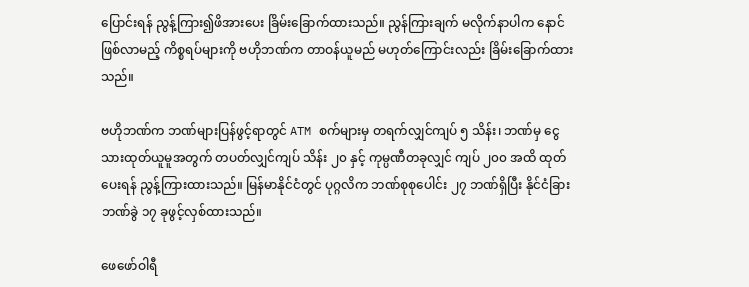ပြောင်းရန် ညွန့်ကြား၍ဖိအားပေး ခြိမ်းခြောက်ထားသည်။ ညွန်ကြားချက် မလိုက်နာပါက နောင်ဖြစ်လာမည့် ကိစ္စရပ်များကို ဗဟိုဘဏ်က တာဝန်ယူမည် မဟုတ်ကြောင်းလည်း ခြိမ်းခြောက်ထားသည်။

ဗဟိုဘဏ်က ဘဏ်များပြန်ဖွင့်ရာတွင် ATM စက်များမှ တရက်လျှင်ကျပ် ၅ သိန်း၊ ဘဏ်မှ ငွေသားထုတ်ယူမူအတွက် တပတ်လျှင်ကျပ် သိန်း ၂၀ နှင့် ကုမ္ပဏီတခုလျှင် ကျပ် ၂၀၀ အထိ ထုတ်ပေးရန် ညွန့်ကြားထားသည်။ မြန်မာနိုင်ငံတွင် ပုဂ္ဂလိက ဘဏ်စုစုပေါင်း ၂၇ ဘဏ်ရှိပြီး နိုင်ငံခြားဘဏ်ခွဲ ၁၇ ခုဖွင့်လှစ်ထားသည်။

ဖေဖော်ဝါရီ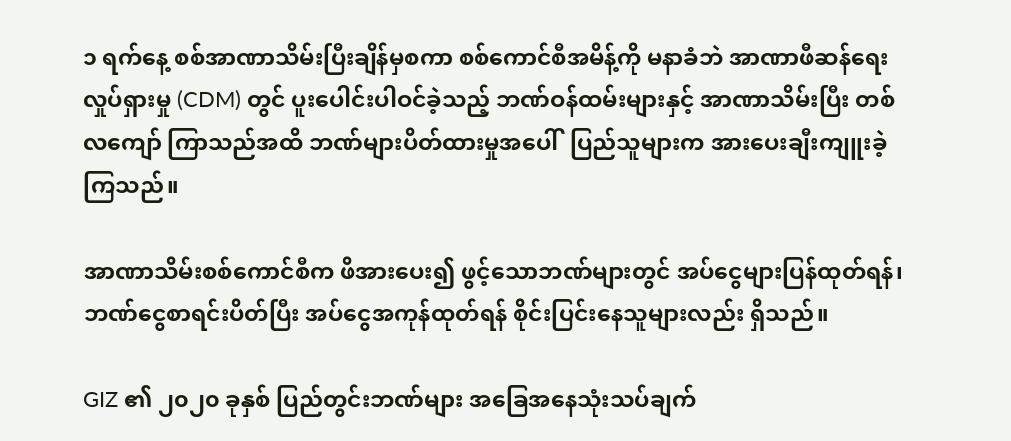၁ ရက်နေ့ စစ်အာဏာသိမ်းပြီးချိန်မှစကာ စစ်ကောင်စီအမိန့်ကို မနာခံဘဲ အာဏာဖီဆန်ရေးလှုပ်ရှားမှု (CDM) တွင် ပူးပေါင်းပါဝင်ခဲ့သည့် ဘဏ်ဝန်ထမ်းများနှင့် အာဏာသိမ်းပြီး တစ်လကျော် ကြာသည်အထိ ဘဏ်များပိတ်ထားမှုအပေါ်  ပြည်သူများက အားပေးချီးကျူးခဲ့ကြသည်။

အာဏာသိမ်းစစ်ကောင်စီက ဖိအားပေး၍ ဖွင့်သောဘဏ်များတွင် အပ်ငွေများပြန်ထုတ်ရန်၊ ဘဏ်ငွေစာရင်းပိတ်ပြီး အပ်ငွေအကုန်ထုတ်ရန် စိုင်းပြင်းနေသူများလည်း ရှိသည်။

GIZ ၏ ၂၀၂၀ ခုနှစ် ပြည်တွင်းဘဏ်များ အခြေအနေသုံးသပ်ချက်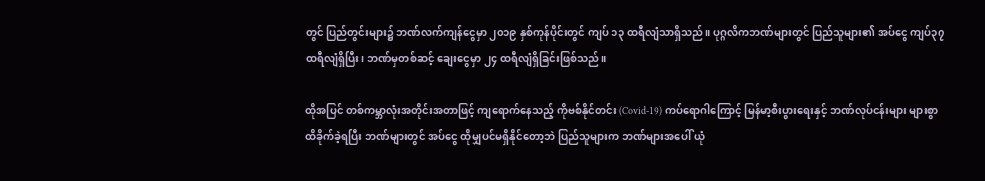တွင် ပြည်တွင်းများ၌ ဘဏ်လက်ကျန်ငွေမှာ ၂၀၁၉ နှစ်ကုန်ပိုင်းတွင် ကျပ် ၁၃ ထရီလျံသာရှိသည်။ ပုဂ္ဂလိကဘဏ်များတွင် ပြည်သူများ၏ အပ်ငွေ ကျပ်၃၇ ထရီလျံရှိပြီး၊ ဘဏ်မှတစ်ဆင့် ချေးငွေမှာ ၂၄ ထရီလျံရှိခြင်းဖြစ်သည်။

ထိုအပြင် တစ်ကမ္ဘာလုံးအတိုင်းအတာဖြင့် ကျရောက်နေသည့် ကိုဗစ်နိုင်တင်း (Covid-19) ကပ်ရောဂါကြောင့် မြန်မာ့စီးပွားရေးနှင့် ဘဏ်လုပ်ငန်းများ များစွာထိခိုက်ခဲ့ရပြီး ဘဏ်များတွင် အပ်ငွေ ထိုမျှပင်မရှိနိုင်တော့ဘဲ ပြည်သူများက ဘဏ်များအပေါ် ယုံ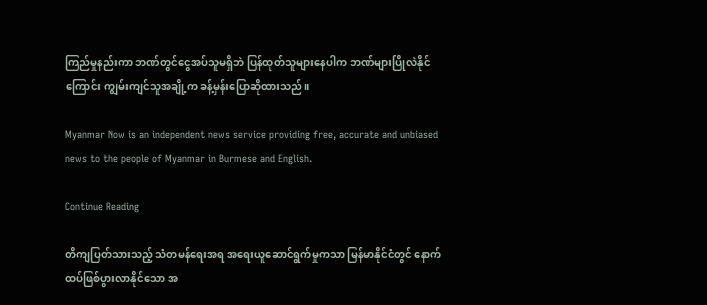ကြည်မှုနည်းကာ ဘဏ်တွင်ငွေအပ်သူမရှိဘဲ ပြန်ထုတ်သူများနေပါက ဘဏ်များပြိုလဲနိုင်ကြောင်း ကျွမ်းကျင်သူအချို့က ခန့်မှန်းပြောဆိုထားသည်။

Myanmar Now is an independent news service providing free, accurate and unbiased news to the people of Myanmar in Burmese and English.

Continue Reading

တိကျပြတ်သားသည့် သံတမန်ရေးအရ အရေးယူဆောင်ရွက်မှုကသာ မြန်မာနိုင်ငံတွင် နောက်ထပ်ဖြစ်ပွားလာနိုင်သော အ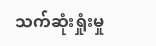သက်ဆုံးရှုံးမှု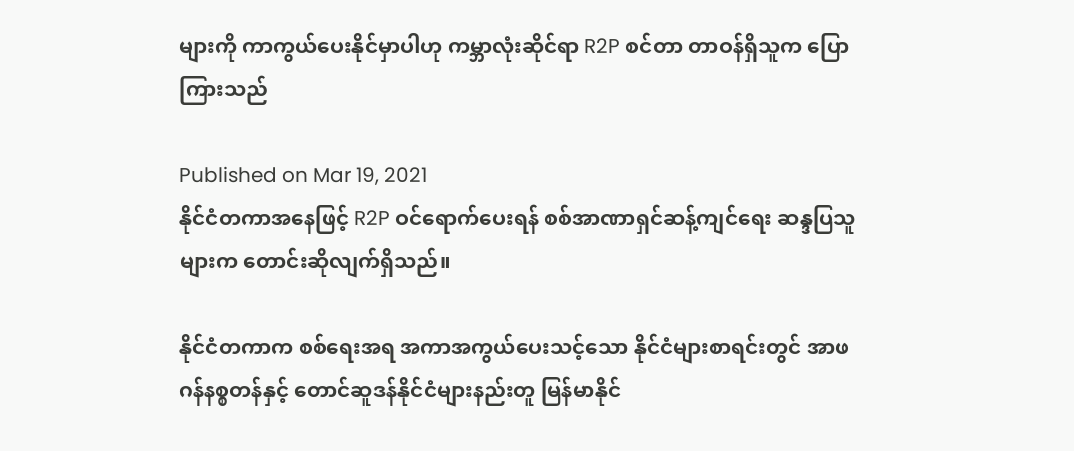များကို ကာကွယ်ပေးနိုင်မှာပါဟု ကမ္ဘာလုံးဆိုင်ရာ R2P စင်တာ တာဝန်ရှိသူက ပြောကြားသည်

Published on Mar 19, 2021
နိုင်ငံတကာအနေဖြင့် R2P ဝင်ရောက်ပေးရန် စစ်အာဏာရှင်ဆန့်ကျင်ရေး ဆန္ဒပြသူများက တောင်းဆိုလျက်ရှိသည်။

နိုင်ငံတကာက စစ်ရေးအရ အကာအကွယ်ပေးသင့်သော နိုင်ငံများစာရင်းတွင် အာဖဂန်နစ္စတန်နှင့် တောင်ဆူဒန်နိုင်ငံများနည်းတူ မြန်မာနိုင်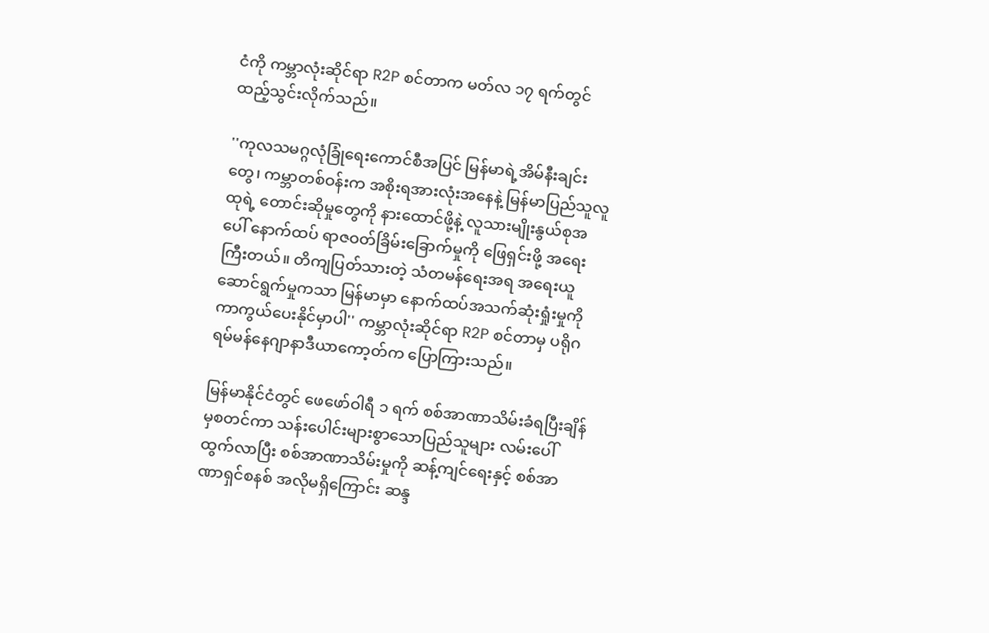ငံကို ကမ္ဘာလုံးဆိုင်ရာ R2P စင်တာက မတ်လ ၁၇ ရက်တွင် ထည့်သွင်းလိုက်သည်။

''ကုလသမဂ္ဂလုံခြုံရေးကောင်စီအပြင် မြန်မာရဲ့အိမ်နီးချင်းတွေ၊ ကမ္ဘာတစ်ဝန်းက အစိုးရအားလုံးအနေနဲ့ မြန်မာပြည်သူလူထုရဲ့ တောင်းဆိုမှုတွေကို နားထောင်ဖို့နဲ့ လူသားမျိုးနွယ်စုအပေါ် နောက်ထပ် ရာဇဝတ်ခြိမ်းခြောက်မှုကို ဖြေရှင်းဖို့ အရေးကြီးတယ်။ တိကျပြတ်သားတဲ့ သံတမန်ရေးအရ အရေးယူဆောင်ရွက်မှုကသာ မြန်မာမှာ နောက်ထပ်အသက်ဆုံးရှုံးမှုကို ကာကွယ်ပေးနိုင်မှာပါ'' ကမ္ဘာလုံးဆိုင်ရာ R2P စင်တာမှ ပရိုဂရမ်မန်နေဂျာနာဒီယာကော့တ်က ပြောကြားသည်။

မြန်မာနိုင်ငံတွင် ဖေဖော်ဝါရီ ၁ ရက် စစ်အာဏာသိမ်းခံရပြီးချိန်မှစတင်ကာ သန်းပေါင်းများစွာသောပြည်သူများ လမ်းပေါ်ထွက်လာပြီး စစ်အာဏာသိမ်းမှုကို ဆန့်ကျင်ရေးနှင့် စစ်အာဏာရှင်စနစ် အလိုမရှိကြောင်း ဆန္ဒ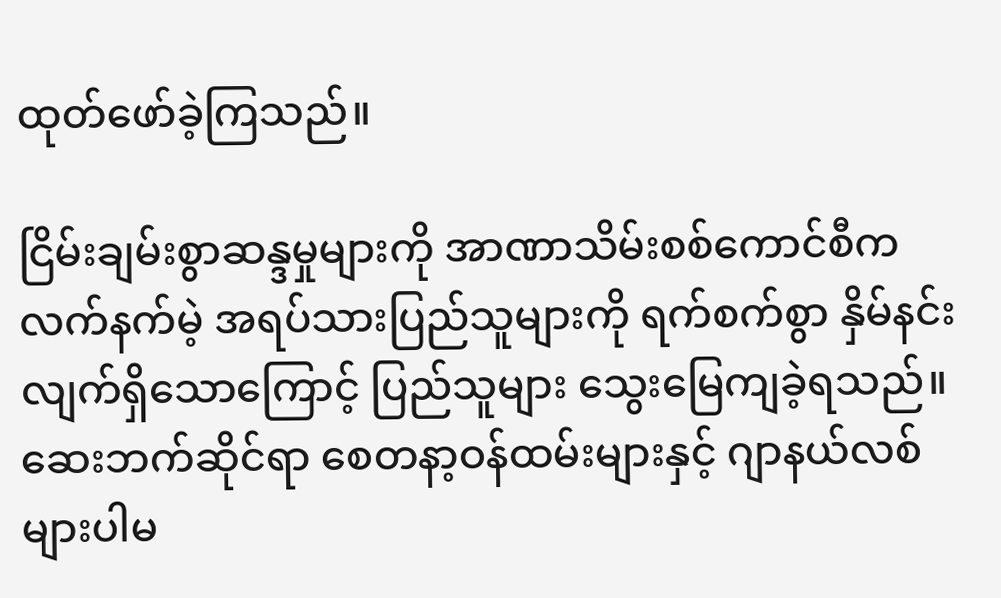ထုတ်ဖော်ခဲ့ကြသည်။

ငြိမ်းချမ်းစွာဆန္ဒမှုများကို အာဏာသိမ်းစစ်ကောင်စီက လက်နက်မဲ့ အရပ်သားပြည်သူများကို ရက်စက်စွာ နှိမ်နင်းလျက်ရှိသောကြောင့် ပြည်သူများ သွေးမြေကျခဲ့ရသည်။ ဆေးဘက်ဆိုင်ရာ စေတနာ့ဝန်ထမ်းများနှင့် ဂျာနယ်လစ်များပါမ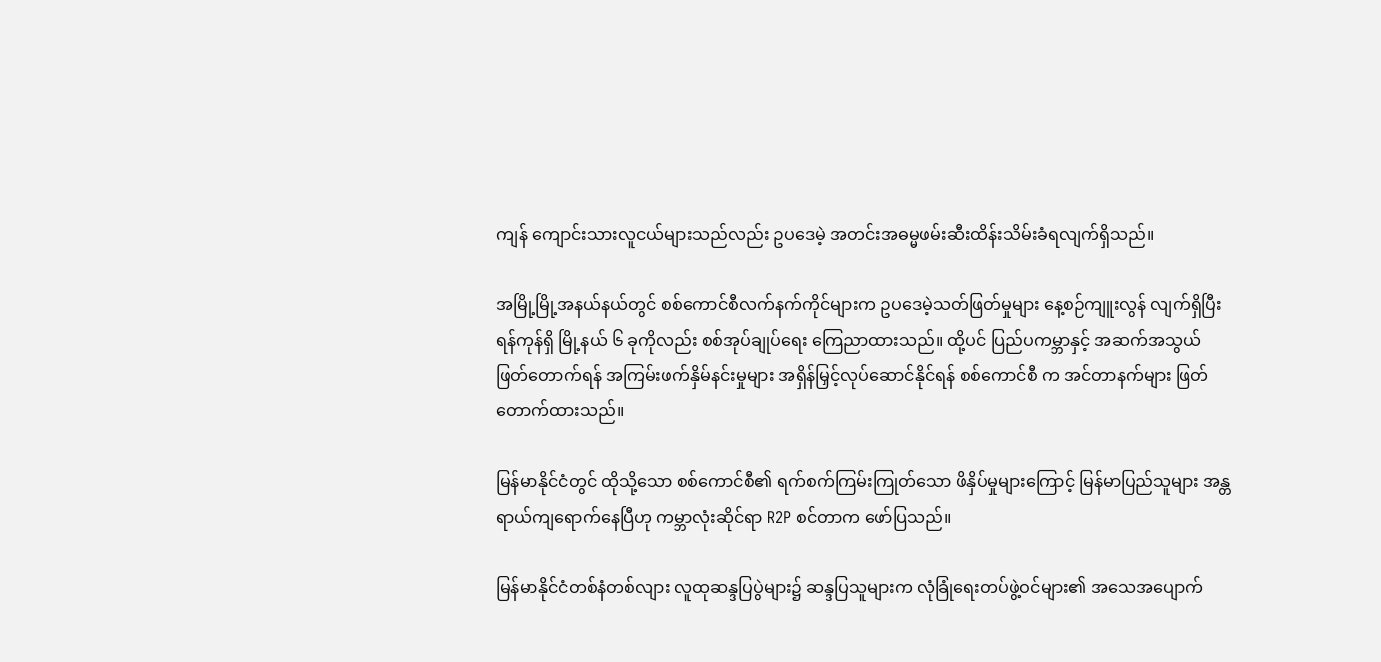ကျန် ကျောင်းသားလူငယ်များသည်လည်း ဥပဒေမဲ့ အတင်းအဓမ္မဖမ်းဆီးထိန်းသိမ်းခံရလျက်ရှိသည်။

အမြို့မြို့အနယ်နယ်တွင် စစ်ကောင်စီလက်နက်ကိုင်များက ဥပဒေမဲ့သတ်ဖြတ်မှုများ နေ့စဉ်ကျူးလွန် လျက်ရှိပြီး ရန်ကုန်ရှိ မြို့နယ် ၆ ခုကိုလည်း စစ်အုပ်ချုပ်ရေး ကြေညာထားသည်။ ထို့ပင် ပြည်ပကမ္ဘာနှင့် အဆက်အသွယ်ဖြတ်တောက်ရန် အကြမ်းဖက်နှိမ်နင်းမှုများ အရှိန်မြှင့်လုပ်ဆောင်နိုင်ရန် စစ်ကောင်စီ က အင်တာနက်များ ဖြတ်တောက်ထားသည်။

မြန်မာနိုင်ငံတွင် ထိုသို့သော စစ်ကောင်စီ၏ ရက်စက်ကြမ်းကြုတ်သော ဖိနှိပ်မှုများကြောင့် မြန်မာပြည်သူများ အန္တရာယ်ကျရောက်နေပြီဟု ကမ္ဘာလုံးဆိုင်ရာ R2P စင်တာက ဖော်ပြသည်။

မြန်မာနိုင်ငံတစ်နံတစ်လျား လူထုဆန္ဒပြပွဲများ၌ ဆန္ဒပြသူများက လုံခြုံရေးတပ်ဖွဲ့ဝင်များ၏ အသေအပျောက်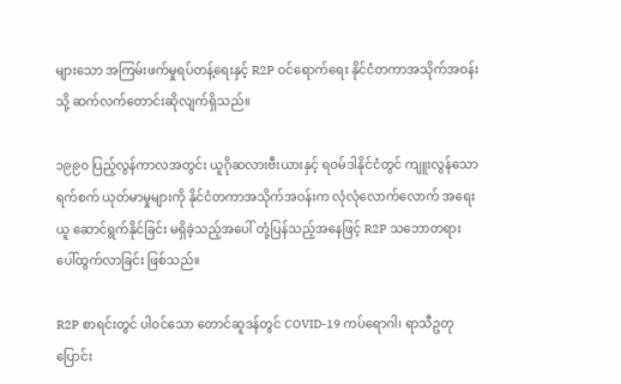များသော အကြမ်းဖက်မှုရပ်တန့်ရေးနှင့် R2P ဝင်ရောက်ရေး နိုင်ငံတကာအသိုက်အဝန်းသို့ ဆက်လက်တောင်းဆိုလျက်ရှိသည်။

၁၉၉၀ ပြည့်လွန်ကာလအတွင်း ယူဂိုဆလားဗီးယားနှင့် ရဝမ်ဒါနိုင်ငံတွင် ကျူးလွန်သော ရက်စက် ယုတ်မာမှုများကို နိုင်ငံတကာအသိုက်အဝန်းက လုံလုံလောက်လောက် အရေးယူ ဆောင်ရွက်နိုင်ခြင်း မရှိခဲ့သည့်အပေါ် တုံ့ပြန်သည့်အနေဖြင့် R2P သဘောတရား ပေါ်ထွက်လာခြင်း ဖြစ်သည်။

R2P စာရင်းတွင် ပါဝင်သော တောင်ဆူဒန်တွင် COVID-19 ကပ်ရောဂါ၊ ရာသီဥတုပြောင်း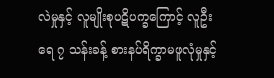လဲမှုနှင့် လူမျိုးစုပဋိပက္ခကြောင့် လူဦးရေ ၇ သန်းခန့် စားနပ်ရိက္ခာမဖူလုံမှုနှင့်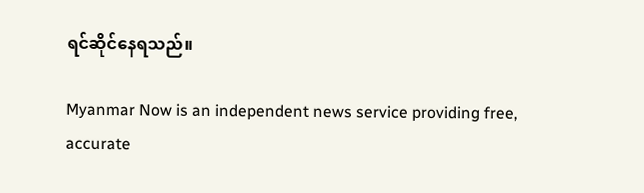ရင်ဆိုင်နေရသည်။

Myanmar Now is an independent news service providing free, accurate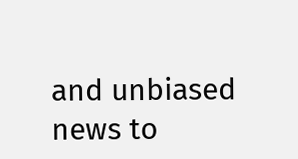and unbiased news to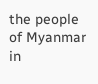the people of Myanmar in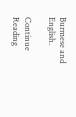Burmese and English.

Continue Reading